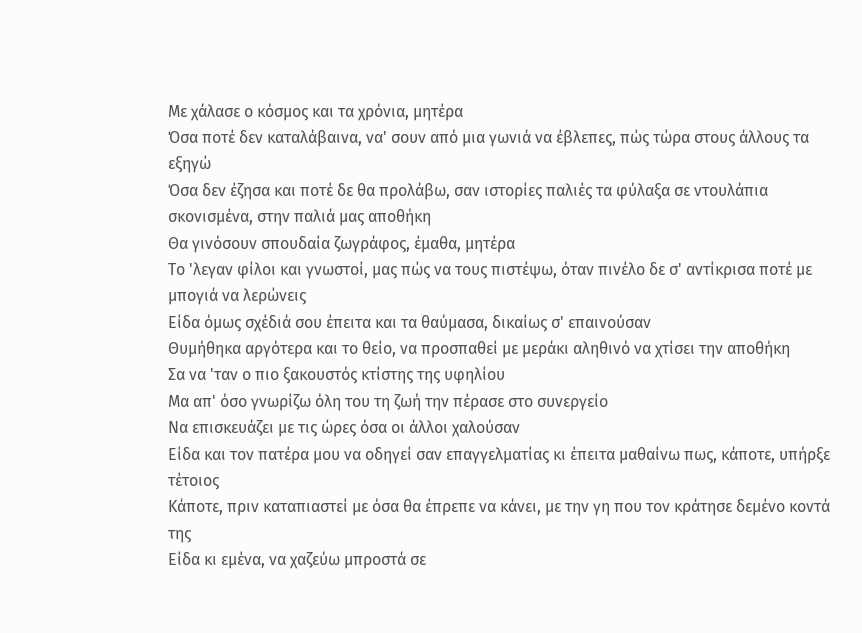Με χάλασε ο κόσμος και τα χρόνια, μητέρα
Όσα ποτέ δεν καταλάβαινα, να' σουν από μια γωνιά να έβλεπες, πώς τώρα στους άλλους τα εξηγώ
Όσα δεν έζησα και ποτέ δε θα προλάβω, σαν ιστορίες παλιές τα φύλαξα σε ντουλάπια σκονισμένα, στην παλιά μας αποθήκη
Θα γινόσουν σπουδαία ζωγράφος, έμαθα, μητέρα
Το 'λεγαν φίλοι και γνωστοί, μας πώς να τους πιστέψω, όταν πινέλο δε σ' αντίκρισα ποτέ με μπογιά να λερώνεις
Είδα όμως σχέδιά σου έπειτα και τα θαύμασα, δικαίως σ' επαινούσαν
Θυμήθηκα αργότερα και το θείο, να προσπαθεί με μεράκι αληθινό να χτίσει την αποθήκη
Σα να 'ταν ο πιο ξακουστός κτίστης της υφηλίου
Μα απ' όσο γνωρίζω όλη του τη ζωή την πέρασε στο συνεργείο
Να επισκευάζει με τις ώρες όσα οι άλλοι χαλούσαν
Είδα και τον πατέρα μου να οδηγεί σαν επαγγελματίας κι έπειτα μαθαίνω πως, κάποτε, υπήρξε τέτοιος
Κάποτε, πριν καταπιαστεί με όσα θα έπρεπε να κάνει, με την γη που τον κράτησε δεμένο κοντά της
Είδα κι εμένα, να χαζεύω μπροστά σε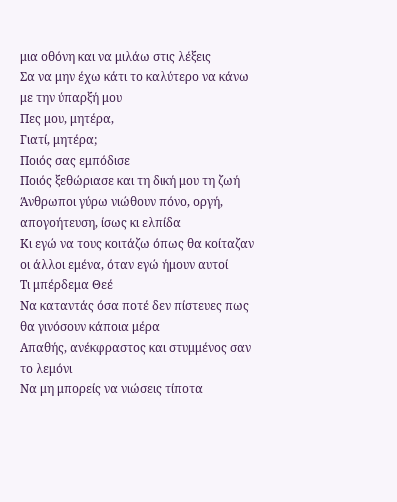μια οθόνη και να μιλάω στις λέξεις
Σα να μην έχω κάτι το καλύτερο να κάνω με την ύπαρξή μου
Πες μου, μητέρα,
Γιατί, μητέρα;
Ποιός σας εμπόδισε
Ποιός ξεθώριασε και τη δική μου τη ζωή
Άνθρωποι γύρω νιώθουν πόνο, οργή, απογοήτευση, ίσως κι ελπίδα
Κι εγώ να τους κοιτάζω όπως θα κοίταζαν οι άλλοι εμένα, όταν εγώ ήμουν αυτοί
Τι μπέρδεμα Θεέ
Να καταντάς όσα ποτέ δεν πίστευες πως θα γινόσουν κάποια μέρα
Απαθής, ανέκφραστος και στυμμένος σαν το λεμόνι
Να μη μπορείς να νιώσεις τίποτα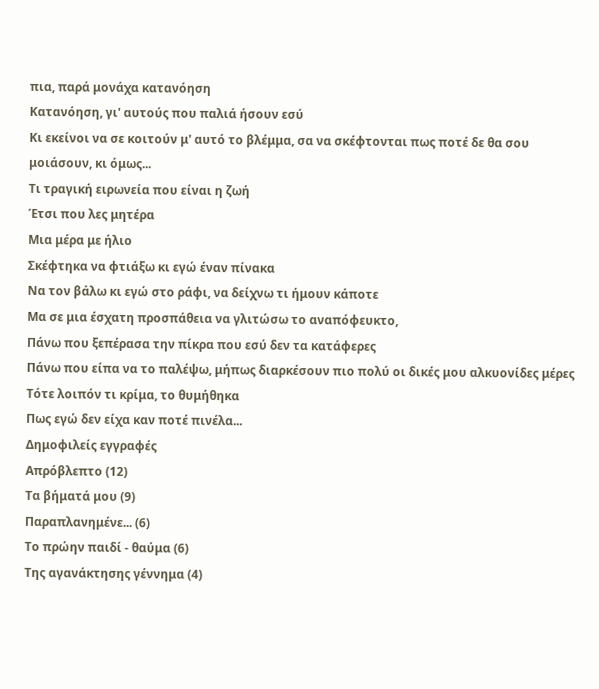πια, παρά μονάχα κατανόηση
Κατανόηση, γι' αυτούς που παλιά ήσουν εσύ
Κι εκείνοι να σε κοιτούν μ' αυτό το βλέμμα, σα να σκέφτονται πως ποτέ δε θα σου μοιάσουν, κι όμως...
Τι τραγική ειρωνεία που είναι η ζωή
Έτσι που λες μητέρα
Μια μέρα με ήλιο
Σκέφτηκα να φτιάξω κι εγώ έναν πίνακα
Να τον βάλω κι εγώ στο ράφι, να δείχνω τι ήμουν κάποτε
Μα σε μια έσχατη προσπάθεια να γλιτώσω το αναπόφευκτο,
Πάνω που ξεπέρασα την πίκρα που εσύ δεν τα κατάφερες
Πάνω που είπα να το παλέψω, μήπως διαρκέσουν πιο πολύ οι δικές μου αλκυονίδες μέρες
Τότε λοιπόν τι κρίμα, το θυμήθηκα
Πως εγώ δεν είχα καν ποτέ πινέλα...
Δημοφιλείς εγγραφές
Απρόβλεπτο (12)
Τα βήματά μου (9)
Παραπλανημένε... (6)
Το πρώην παιδί - θαύμα (6)
Της αγανάκτησης γέννημα (4)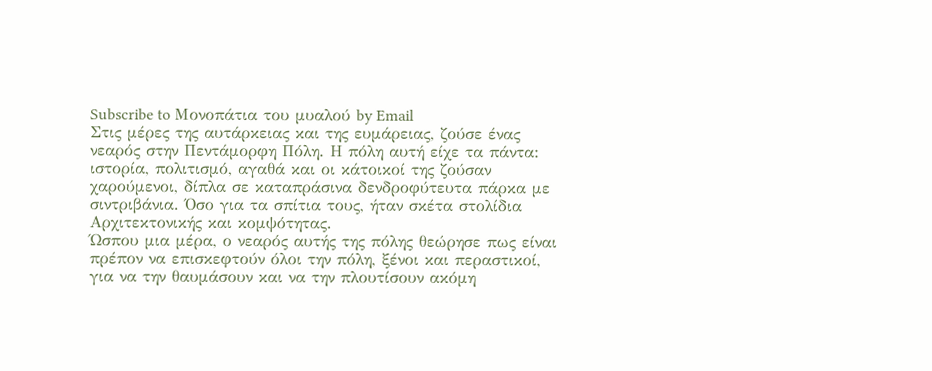Subscribe to Μονοπάτια του μυαλού by Email
Στις μέρες της αυτάρκειας και της ευμάρειας, ζούσε ένας νεαρός στην Πεντάμορφη Πόλη. Η πόλη αυτή είχε τα πάντα: ιστορία, πολιτισμό, αγαθά και οι κάτοικοί της ζούσαν χαρούμενοι, δίπλα σε καταπράσινα δενδροφύτευτα πάρκα με σιντριβάνια. Όσο για τα σπίτια τους, ήταν σκέτα στολίδια Αρχιτεκτονικής και κομψότητας.
Ώσπου μια μέρα, ο νεαρός αυτής της πόλης θεώρησε πως είναι πρέπον να επισκεφτούν όλοι την πόλη, ξένοι και περαστικοί, για να την θαυμάσουν και να την πλουτίσουν ακόμη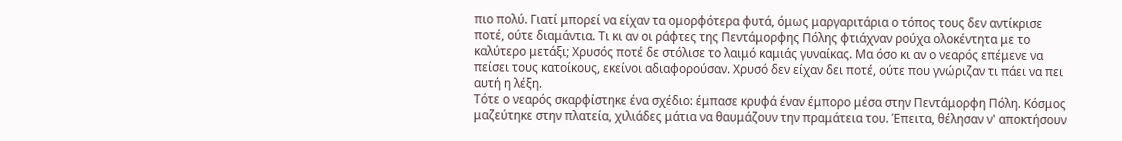πιο πολύ. Γιατί μπορεί να είχαν τα ομορφότερα φυτά, όμως μαργαριτάρια ο τόπος τους δεν αντίκρισε ποτέ, ούτε διαμάντια. Τι κι αν οι ράφτες της Πεντάμορφης Πόλης φτιάχναν ρούχα ολοκέντητα με το καλύτερο μετάξι; Χρυσός ποτέ δε στόλισε το λαιμό καμιάς γυναίκας. Μα όσο κι αν ο νεαρός επέμενε να πείσει τους κατοίκους, εκείνοι αδιαφορούσαν. Χρυσό δεν είχαν δει ποτέ, ούτε που γνώριζαν τι πάει να πει αυτή η λέξη.
Τότε ο νεαρός σκαρφίστηκε ένα σχέδιο: έμπασε κρυφά έναν έμπορο μέσα στην Πεντάμορφη Πόλη. Κόσμος μαζεύτηκε στην πλατεία, χιλιάδες μάτια να θαυμάζουν την πραμάτεια του. Έπειτα, θέλησαν ν' αποκτήσουν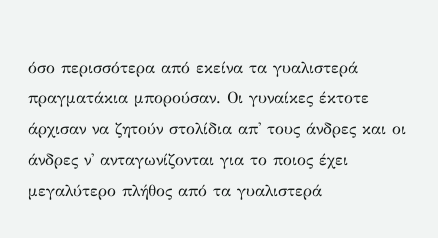όσο περισσότερα από εκείνα τα γυαλιστερά πραγματάκια μπορούσαν. Οι γυναίκες έκτοτε άρχισαν να ζητούν στολίδια απ' τους άνδρες και οι άνδρες ν' ανταγωνίζονται για το ποιος έχει μεγαλύτερο πλήθος από τα γυαλιστερά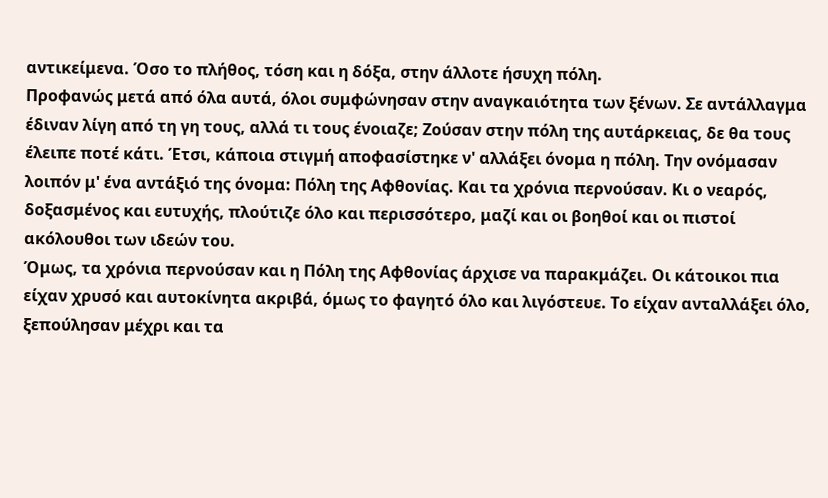αντικείμενα. Όσο το πλήθος, τόση και η δόξα, στην άλλοτε ήσυχη πόλη.
Προφανώς μετά από όλα αυτά, όλοι συμφώνησαν στην αναγκαιότητα των ξένων. Σε αντάλλαγμα έδιναν λίγη από τη γη τους, αλλά τι τους ένοιαζε; Ζούσαν στην πόλη της αυτάρκειας, δε θα τους έλειπε ποτέ κάτι. Έτσι, κάποια στιγμή αποφασίστηκε ν' αλλάξει όνομα η πόλη. Την ονόμασαν λοιπόν μ' ένα αντάξιό της όνομα: Πόλη της Αφθονίας. Και τα χρόνια περνούσαν. Κι ο νεαρός, δοξασμένος και ευτυχής, πλούτιζε όλο και περισσότερο, μαζί και οι βοηθοί και οι πιστοί ακόλουθοι των ιδεών του.
Όμως, τα χρόνια περνούσαν και η Πόλη της Αφθονίας άρχισε να παρακμάζει. Οι κάτοικοι πια είχαν χρυσό και αυτοκίνητα ακριβά, όμως το φαγητό όλο και λιγόστευε. Το είχαν ανταλλάξει όλο, ξεπούλησαν μέχρι και τα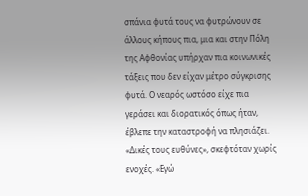σπάνια φυτά τους να φυτρώνουν σε άλλους κήπους πια, μια και στην Πόλη της Αφθονίας υπήρχαν πια κοινωνικές τάξεις που δεν είχαν μέτρο σύγκρισης φυτά. Ο νεαρός ωστόσο είχε πια γεράσει και διορατικός όπως ήταν, έβλεπε την καταστροφή να πλησιάζει. «Δικές τους ευθύνες», σκεφτόταν χωρίς ενοχές. «Εγώ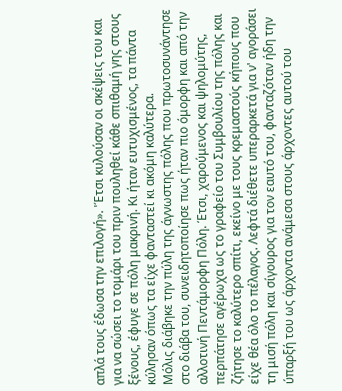απλά τους έδωσα την επιλογή». 'Έτσι κυλούσαν οι σκέψεις του και για να σώσει το τομάρι του πριν πουληθεί κάθε σπιθαμή γης στους ξένους, έφυγε σε πόλη μακρινή. Κι ήταν ευτυχισμένος, τα πάντα κύλησαν όπως τα είχε φανταστεί κι ακόμη καλύτερα.
Μόλις διάβηκε την πύλη της άγνωστης πόλης που πρωτοσυνάντησε στο διάβα του, συνειδητοποίησε πως ήταν πιο όμορφη και από την αλλοτινή Πεντάμορφη Πόλη. Έτσι, χαρούμενος και ψηλομύτης, περπάτησε αγέρωχα ως το γραφείο του Συμβουλίου της πόλης και ζήτησε το καλύτερο σπίτι, εκείνο με τους κρεμαστούς κήπους που είχε θέα όλο το πέλαγος. Λεφτά διέθετε υπεραρκετά για ν' αγοράσει τη μισή πόλη και σίγουρος για τον εαυτό του, φανταζόταν ήδη την ύπαρξή του ως άρχοντα ανάμεσα στους άρχοντες αυτού του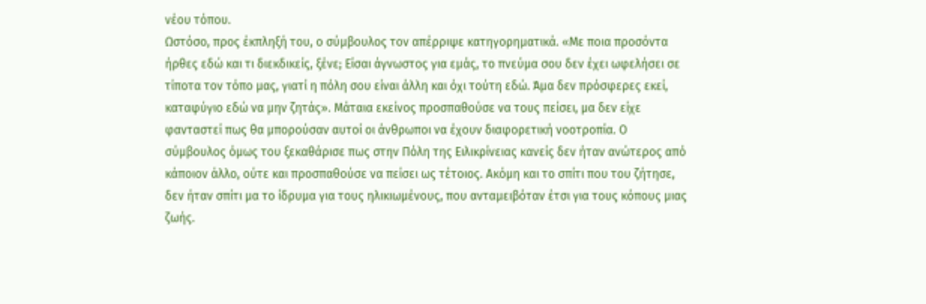νέου τόπου.
Ωστόσο, προς έκπληξή του, ο σύμβουλος τον απέρριψε κατηγορηματικά. «Με ποια προσόντα ήρθες εδώ και τι διεκδικείς, ξένε; Είσαι άγνωστος για εμάς, το πνεύμα σου δεν έχει ωφελήσει σε τίποτα τον τόπο μας, γιατί η πόλη σου είναι άλλη και όχι τούτη εδώ. Άμα δεν πρόσφερες εκεί, καταφύγιο εδώ να μην ζητάς». Μάταια εκείνος προσπαθούσε να τους πείσει, μα δεν είχε φανταστεί πως θα μπορούσαν αυτοί οι άνθρωποι να έχουν διαφορετική νοοτροπία. Ο σύμβουλος όμως του ξεκαθάρισε πως στην Πόλη της Ειλικρίνειας κανείς δεν ήταν ανώτερος από κάποιον άλλο, ούτε και προσπαθούσε να πείσει ως τέτοιος. Ακόμη και το σπίτι που του ζήτησε, δεν ήταν σπίτι μα το ίδρυμα για τους ηλικιωμένους, που ανταμειβόταν έτσι για τους κόπους μιας ζωής.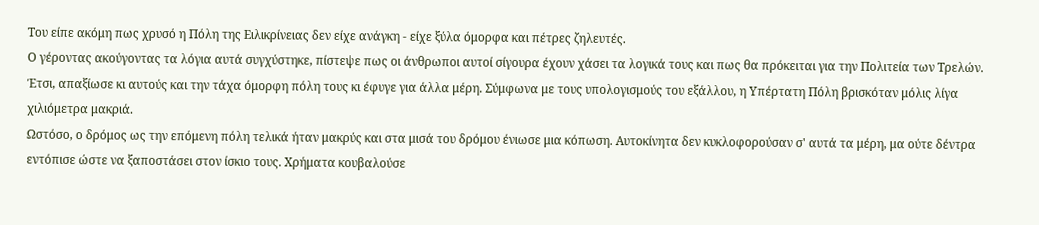Του είπε ακόμη πως χρυσό η Πόλη της Ειλικρίνειας δεν είχε ανάγκη - είχε ξύλα όμορφα και πέτρες ζηλευτές.
Ο γέροντας ακούγοντας τα λόγια αυτά συγχύστηκε, πίστεψε πως οι άνθρωποι αυτοί σίγουρα έχουν χάσει τα λογικά τους και πως θα πρόκειται για την Πολιτεία των Τρελών. Έτσι, απαξίωσε κι αυτούς και την τάχα όμορφη πόλη τους κι έφυγε για άλλα μέρη. Σύμφωνα με τους υπολογισμούς του εξάλλου, η Υπέρτατη Πόλη βρισκόταν μόλις λίγα χιλιόμετρα μακριά.
Ωστόσο, ο δρόμος ως την επόμενη πόλη τελικά ήταν μακρύς και στα μισά του δρόμου ένιωσε μια κόπωση. Αυτοκίνητα δεν κυκλοφορούσαν σ' αυτά τα μέρη, μα ούτε δέντρα εντόπισε ώστε να ξαποστάσει στον ίσκιο τους. Χρήματα κουβαλούσε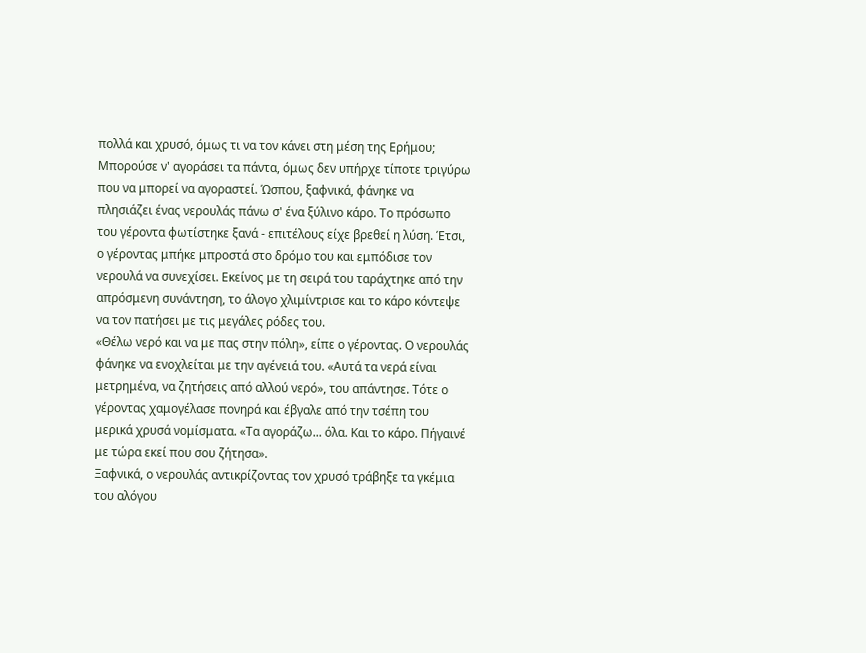πολλά και χρυσό, όμως τι να τον κάνει στη μέση της Ερήμου; Μπορούσε ν' αγοράσει τα πάντα, όμως δεν υπήρχε τίποτε τριγύρω που να μπορεί να αγοραστεί. Ώσπου, ξαφνικά, φάνηκε να πλησιάζει ένας νερουλάς πάνω σ' ένα ξύλινο κάρο. Το πρόσωπο του γέροντα φωτίστηκε ξανά - επιτέλους είχε βρεθεί η λύση. Έτσι, ο γέροντας μπήκε μπροστά στο δρόμο του και εμπόδισε τον νερουλά να συνεχίσει. Εκείνος με τη σειρά του ταράχτηκε από την απρόσμενη συνάντηση, το άλογο χλιμίντρισε και το κάρο κόντεψε να τον πατήσει με τις μεγάλες ρόδες του.
«Θέλω νερό και να με πας στην πόλη», είπε ο γέροντας. Ο νερουλάς φάνηκε να ενοχλείται με την αγένειά του. «Αυτά τα νερά είναι μετρημένα, να ζητήσεις από αλλού νερό», του απάντησε. Τότε ο γέροντας χαμογέλασε πονηρά και έβγαλε από την τσέπη του μερικά χρυσά νομίσματα. «Τα αγοράζω... όλα. Και το κάρο. Πήγαινέ με τώρα εκεί που σου ζήτησα».
Ξαφνικά, ο νερουλάς αντικρίζοντας τον χρυσό τράβηξε τα γκέμια του αλόγου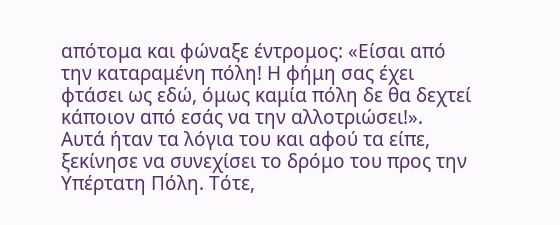απότομα και φώναξε έντρομος: «Είσαι από την καταραμένη πόλη! Η φήμη σας έχει φτάσει ως εδώ, όμως καμία πόλη δε θα δεχτεί κάποιον από εσάς να την αλλοτριώσει!». Αυτά ήταν τα λόγια του και αφού τα είπε, ξεκίνησε να συνεχίσει το δρόμο του προς την Υπέρτατη Πόλη. Τότε,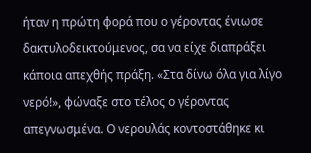ήταν η πρώτη φορά που ο γέροντας ένιωσε δακτυλοδεικτούμενος, σα να είχε διαπράξει κάποια απεχθής πράξη. «Στα δίνω όλα για λίγο νερό!», φώναξε στο τέλος ο γέροντας απεγνωσμένα. Ο νερουλάς κοντοστάθηκε κι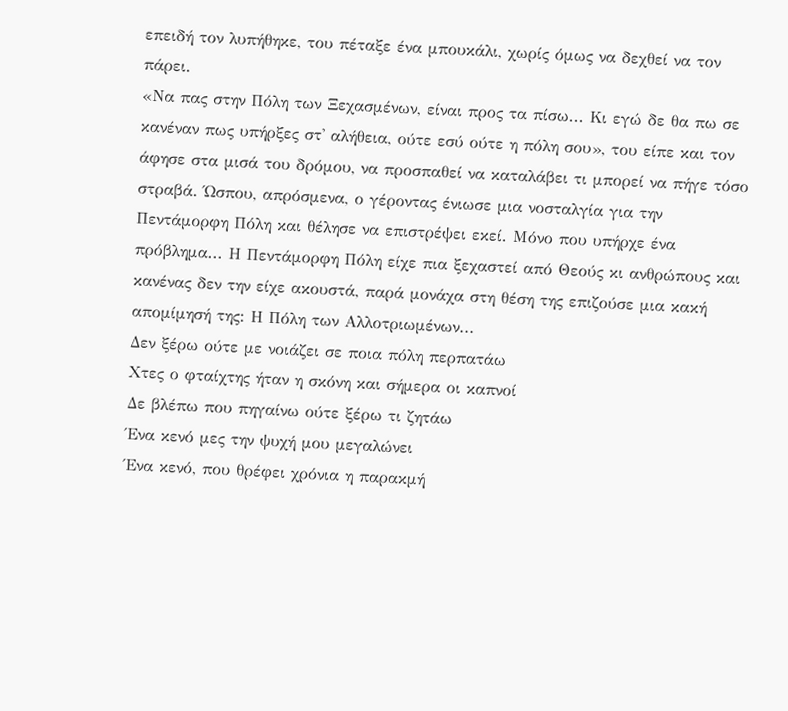επειδή τον λυπήθηκε, του πέταξε ένα μπουκάλι, χωρίς όμως να δεχθεί να τον πάρει.
«Να πας στην Πόλη των Ξεχασμένων, είναι προς τα πίσω... Κι εγώ δε θα πω σε κανέναν πως υπήρξες στ' αλήθεια, ούτε εσύ ούτε η πόλη σου», του είπε και τον άφησε στα μισά του δρόμου, να προσπαθεί να καταλάβει τι μπορεί να πήγε τόσο στραβά. Ώσπου, απρόσμενα, ο γέροντας ένιωσε μια νοσταλγία για την Πεντάμορφη Πόλη και θέλησε να επιστρέψει εκεί. Μόνο που υπήρχε ένα πρόβλημα... Η Πεντάμορφη Πόλη είχε πια ξεχαστεί από Θεούς κι ανθρώπους και κανένας δεν την είχε ακουστά, παρά μονάχα στη θέση της επιζούσε μια κακή απομίμησή της: Η Πόλη των Αλλοτριωμένων...
Δεν ξέρω ούτε με νοιάζει σε ποια πόλη περπατάω
Χτες ο φταίχτης ήταν η σκόνη και σήμερα οι καπνοί
Δε βλέπω που πηγαίνω ούτε ξέρω τι ζητάω
Ένα κενό μες την ψυχή μου μεγαλώνει
Ένα κενό, που θρέφει χρόνια η παρακμή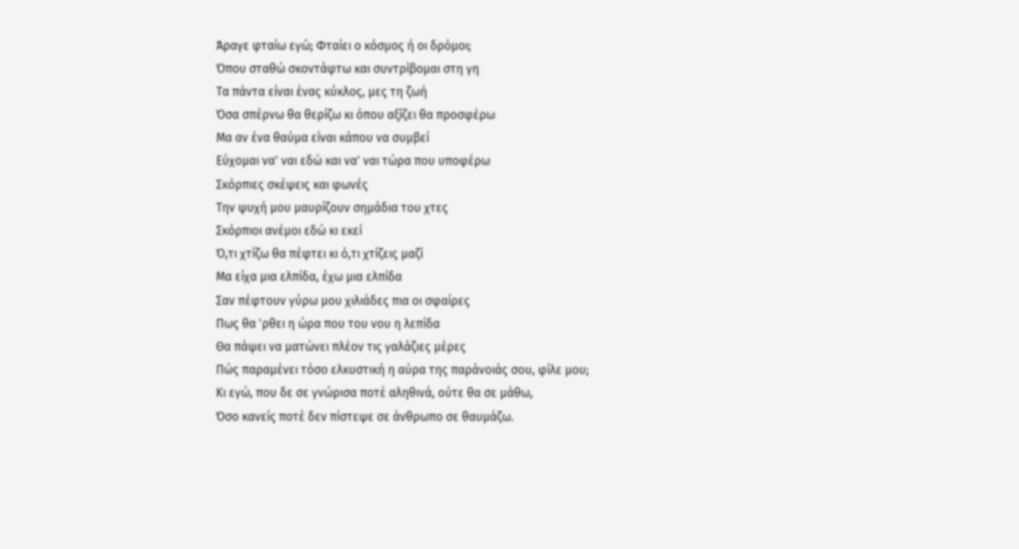Άραγε φταίω εγώ; Φταίει ο κόσμος ή οι δρόμοι;
Όπου σταθώ σκοντάφτω και συντρίβομαι στη γη
Τα πάντα είναι ένας κύκλος, μες τη ζωή
Όσα σπέρνω θα θερίζω κι όπου αξίζει θα προσφέρω
Μα αν ένα θαύμα είναι κάπου να συμβεί
Εύχομαι να' ναι εδώ και να' ναι τώρα που υποφέρω
Σκόρπιες σκέψεις και φωνές
Την ψυχή μου μαυρίζουν σημάδια του χτες
Σκόρπιοι ανέμοι εδώ κι εκεί
Ό,τι χτίζω θα πέφτει κι ό,τι χτίζεις μαζί
Μα είχα μια ελπίδα, έχω μια ελπίδα
Σαν πέφτουν γύρω μου χιλιάδες πια οι σφαίρες
Πως θα 'ρθει η ώρα που του νου η λεπίδα
Θα πάψει να ματώνει πλέον τις γαλάζιες μέρες
Πώς παραμένει τόσο ελκυστική η αύρα της παράνοιάς σου, φίλε μου;
Κι εγώ, που δε σε γνώρισα ποτέ αληθινά, ούτε θα σε μάθω,
Όσο κανείς ποτέ δεν πίστεψε σε άνθρωπο σε θαυμάζω.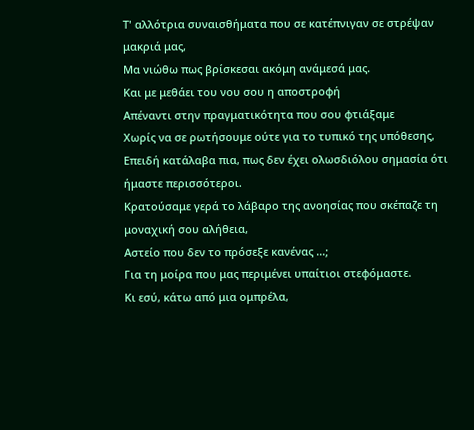Τ' αλλότρια συναισθήματα που σε κατέπνιγαν σε στρέψαν μακριά μας,
Μα νιώθω πως βρίσκεσαι ακόμη ανάμεσά μας.
Και με μεθάει του νου σου η αποστροφή
Απέναντι στην πραγματικότητα που σου φτιάξαμε
Χωρίς να σε ρωτήσουμε ούτε για το τυπικό της υπόθεσης,
Επειδή κατάλαβα πια, πως δεν έχει ολωσδιόλου σημασία ότι ήμαστε περισσότεροι.
Κρατούσαμε γερά το λάβαρο της ανοησίας που σκέπαζε τη μοναχική σου αλήθεια,
Αστείο που δεν το πρόσεξε κανένας ...;
Για τη μοίρα που μας περιμένει υπαίτιοι στεφόμαστε.
Κι εσύ, κάτω από μια ομπρέλα,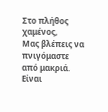Στο πλήθος χαμένος,
Μας βλέπεις να πνιγόμαστε από μακριά.
Είναι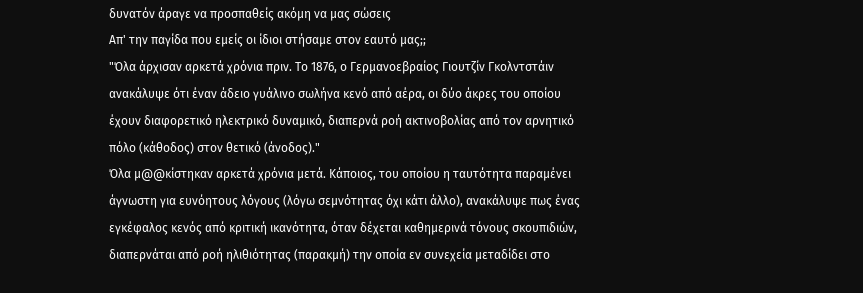δυνατόν άραγε να προσπαθείς ακόμη να μας σώσεις
Απ' την παγίδα που εμείς οι ίδιοι στήσαμε στον εαυτό μας;;
"Όλα άρχισαν αρκετά χρόνια πριν. Το 1876, ο Γερμανοεβραίος Γιουτζίν Γκολντστάιν ανακάλυψε ότι έναν άδειο γυάλινο σωλήνα κενό από αέρα, οι δύο άκρες του οποίου έχουν διαφορετικό ηλεκτρικό δυναμικό, διαπερνά ροή ακτινοβολίας από τον αρνητικό πόλο (κάθοδος) στον θετικό (άνοδος)."
Όλα μ@@κίστηκαν αρκετά χρόνια μετά. Κάποιος, του οποίου η ταυτότητα παραμένει άγνωστη για ευνόητους λόγους (λόγω σεμνότητας όχι κάτι άλλο), ανακάλυψε πως ένας εγκέφαλος κενός από κριτική ικανότητα, όταν δέχεται καθημερινά τόνους σκουπιδιών, διαπερνάται από ροή ηλιθιότητας (παρακμή) την οποία εν συνεχεία μεταδίδει στο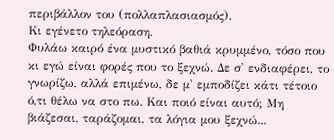περιβάλλον του (πολλαπλασιασμός).
Κι εγένετο τηλεόραση.
Φυλάω καιρό ένα μυστικό βαθιά κρυμμένο, τόσο που κι εγώ είναι φορές που το ξεχνώ. Δε σ' ενδιαφέρει, το γνωρίζω, αλλά επιμένω, δε μ' εμποδίζει κάτι τέτοιο ό,τι θέλω να στο πω. Και ποιό είναι αυτό; Μη βιάζεσαι, ταράζομαι, τα λόγια μου ξεχνώ...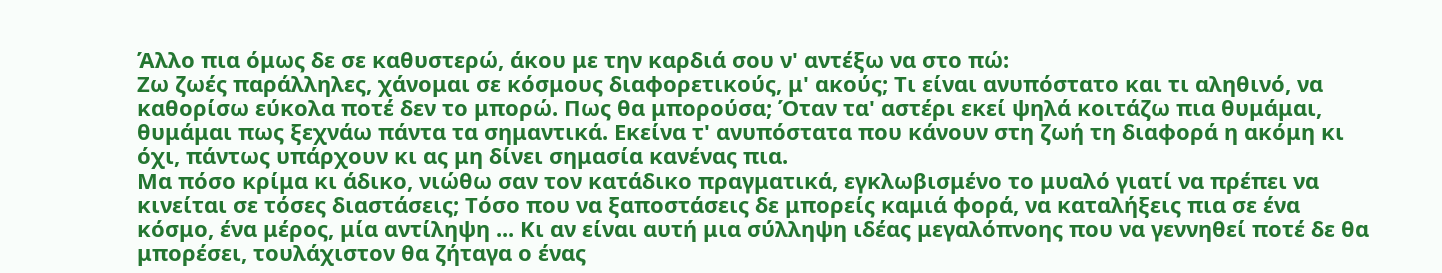Άλλο πια όμως δε σε καθυστερώ, άκου με την καρδιά σου ν' αντέξω να στο πώ:
Ζω ζωές παράλληλες, χάνομαι σε κόσμους διαφορετικούς, μ' ακούς; Τι είναι ανυπόστατο και τι αληθινό, να καθορίσω εύκολα ποτέ δεν το μπορώ. Πως θα μπορούσα; Όταν τα' αστέρι εκεί ψηλά κοιτάζω πια θυμάμαι, θυμάμαι πως ξεχνάω πάντα τα σημαντικά. Εκείνα τ' ανυπόστατα που κάνουν στη ζωή τη διαφορά η ακόμη κι όχι, πάντως υπάρχουν κι ας μη δίνει σημασία κανένας πια.
Μα πόσο κρίμα κι άδικο, νιώθω σαν τον κατάδικο πραγματικά, εγκλωβισμένο το μυαλό γιατί να πρέπει να κινείται σε τόσες διαστάσεις; Τόσο που να ξαποστάσεις δε μπορείς καμιά φορά, να καταλήξεις πια σε ένα κόσμο, ένα μέρος, μία αντίληψη ... Κι αν είναι αυτή μια σύλληψη ιδέας μεγαλόπνοης που να γεννηθεί ποτέ δε θα μπορέσει, τουλάχιστον θα ζήταγα ο ένας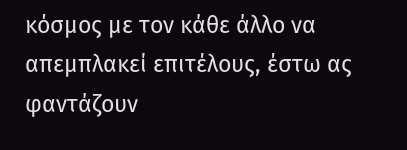κόσμος με τον κάθε άλλο να απεμπλακεί επιτέλους, έστω ας φαντάζουν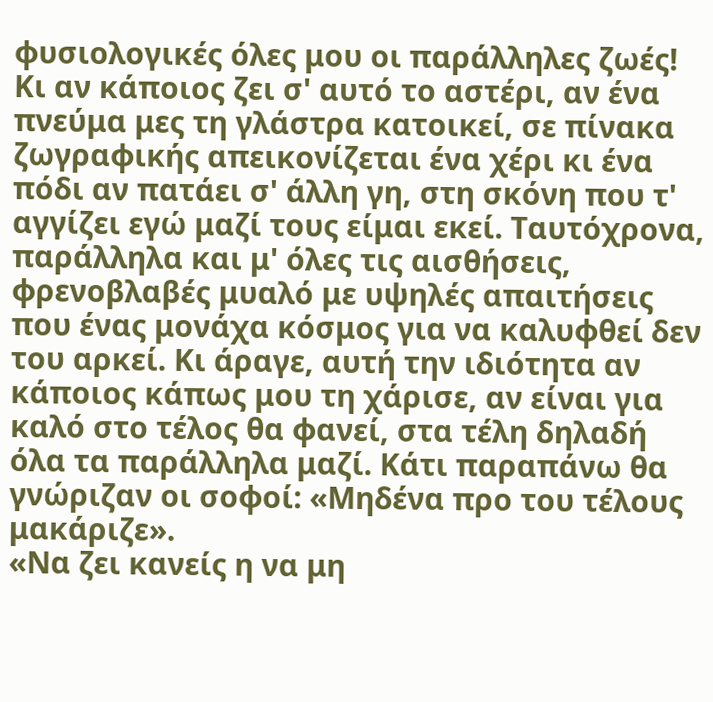φυσιολογικές όλες μου οι παράλληλες ζωές!
Κι αν κάποιος ζει σ' αυτό το αστέρι, αν ένα πνεύμα μες τη γλάστρα κατοικεί, σε πίνακα ζωγραφικής απεικονίζεται ένα χέρι κι ένα πόδι αν πατάει σ' άλλη γη, στη σκόνη που τ' αγγίζει εγώ μαζί τους είμαι εκεί. Ταυτόχρονα, παράλληλα και μ' όλες τις αισθήσεις, φρενοβλαβές μυαλό με υψηλές απαιτήσεις που ένας μονάχα κόσμος για να καλυφθεί δεν του αρκεί. Κι άραγε, αυτή την ιδιότητα αν κάποιος κάπως μου τη χάρισε, αν είναι για καλό στο τέλος θα φανεί, στα τέλη δηλαδή όλα τα παράλληλα μαζί. Κάτι παραπάνω θα γνώριζαν οι σοφοί: «Μηδένα προ του τέλους μακάριζε».
«Να ζει κανείς η να μη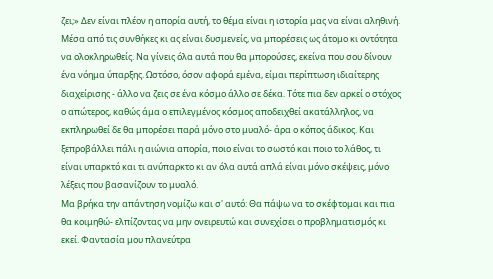ζει;» Δεν είναι πλέον η απορία αυτή, το θέμα είναι η ιστορία μας να είναι αληθινή. Μέσα από τις συνθήκες κι ας είναι δυσμενείς, να μπορέσεις ως άτομο κι οντότητα να ολοκληρωθείς. Να γίνεις όλα αυτά που θα μπορούσες, εκείνα που σου δίνουν ένα νόημα ύπαρξης. Ωστόσο, όσον αφορά εμένα, είμαι περίπτωση ιδιαίτερης διαχείρισης - άλλο να ζεις σε ένα κόσμο άλλο σε δέκα. Τότε πια δεν αρκεί ο στόχος ο απώτερος, καθώς άμα ο επιλεγμένος κόσμος αποδειχθεί ακατάλληλος, να εκπληρωθεί δε θα μπορέσει παρά μόνο στο μυαλό- άρα ο κόπος άδικος. Και ξεπροβάλλει πάλι η αιώνια απορία, ποιο είναι το σωστό και ποιο το λάθος, τι είναι υπαρκτό και τι ανύπαρκτο κι αν όλα αυτά απλά είναι μόνο σκέψεις, μόνο λέξεις που βασανίζουν το μυαλό.
Μα βρήκα την απάντηση νομίζω και σ' αυτό: Θα πάψω να το σκέφτομαι και πια θα κοιμηθώ- ελπίζοντας να μην ονειρευτώ και συνεχίσει ο προβληματισμός κι εκεί. Φαντασία μου πλανεύτρα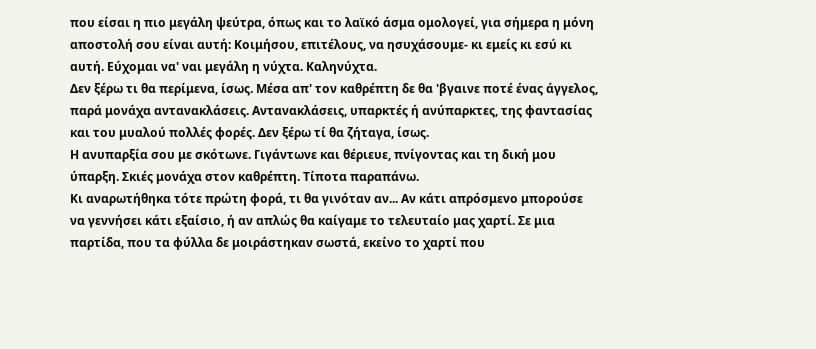που είσαι η πιο μεγάλη ψεύτρα, όπως και το λαϊκό άσμα ομολογεί, για σήμερα η μόνη αποστολή σου είναι αυτή: Κοιμήσου, επιτέλους, να ησυχάσουμε- κι εμείς κι εσύ κι αυτή. Εύχομαι να' ναι μεγάλη η νύχτα. Καληνύχτα.
Δεν ξέρω τι θα περίμενα, ίσως. Μέσα απ' τον καθρέπτη δε θα 'βγαινε ποτέ ένας άγγελος, παρά μονάχα αντανακλάσεις. Αντανακλάσεις, υπαρκτές ή ανύπαρκτες, της φαντασίας και του μυαλού πολλές φορές. Δεν ξέρω τί θα ζήταγα, ίσως.
Η ανυπαρξία σου με σκότωνε. Γιγάντωνε και θέριευε, πνίγοντας και τη δική μου ύπαρξη. Σκιές μονάχα στον καθρέπτη. Τίποτα παραπάνω.
Κι αναρωτήθηκα τότε πρώτη φορά, τι θα γινόταν αν... Αν κάτι απρόσμενο μπορούσε να γεννήσει κάτι εξαίσιο, ή αν απλώς θα καίγαμε το τελευταίο μας χαρτί. Σε μια παρτίδα, που τα φύλλα δε μοιράστηκαν σωστά, εκείνο το χαρτί που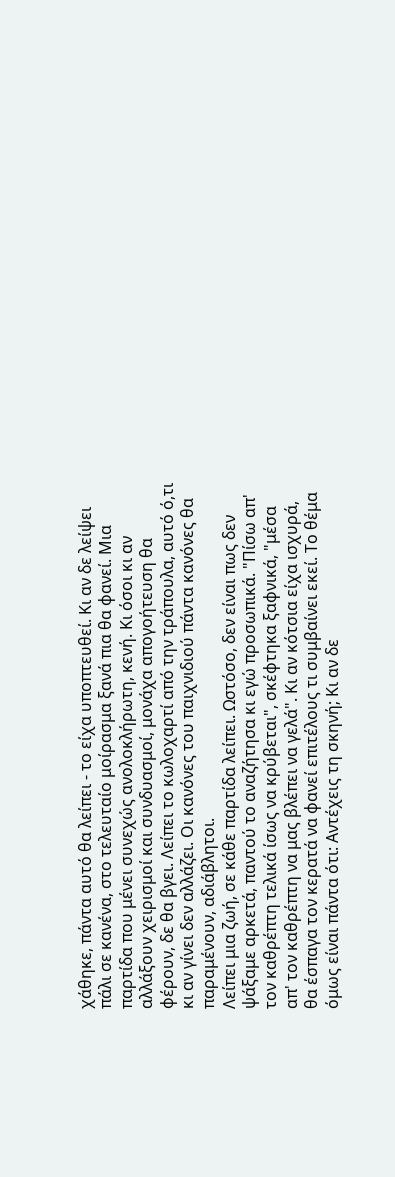χάθηκε, πάντα αυτό θα λείπει - το είχα υποπτευθεί. Κι αν δε λείψει πάλι σε κανένα, στο τελευταίο μοίρασμα ξανά πια θα φανεί. Μια παρτίδα που μένει συνεχώς ανολοκλήρωτη, κενή. Κι όσοι κι αν αλλάξουν χειρισμοί και συνδυασμοί, μονάχα απογοήτευση θα φέρουν, δε θα βγει. Λείπει το κωλοχαρτί από την τράπουλα, αυτό ό,τι κι αν γίνει δεν αλλάζει. Οι κανόνες του παιχνιδιού πάντα κανόνες θα παραμένουν, αδιάβλητοι.
Λείπει μια ζωή, σε κάθε παρτίδα λείπει. Ωστόσο, δεν είναι πως δεν ψάξαμε αρκετά, παντού το αναζήτησα κι εγώ προσωπικά. "Πίσω απ' τον καθρέπτη τελικά ίσως να κρύβεται", σκέφτηκα ξαφνικά, "μέσα απ' τον καθρέπτη να μας βλέπει να γελά". Κι αν κότσια είχα ισχυρά, θα έσπαγα τον κερατά να φανεί επιτέλους τι συμβαίνει εκεί. Το θέμα όμως είναι πάντα ότι: Αντέχεις τη σκηνή; Κι αν δε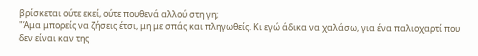βρίσκεται ούτε εκεί, ούτε πουθενά αλλού στη γη;
"Άμα μπορείς να ζήσεις έτσι, μη με σπάς και πληγωθείς. Κι εγώ άδικα να χαλάσω, για ένα παλιοχαρτί που δεν είναι καν της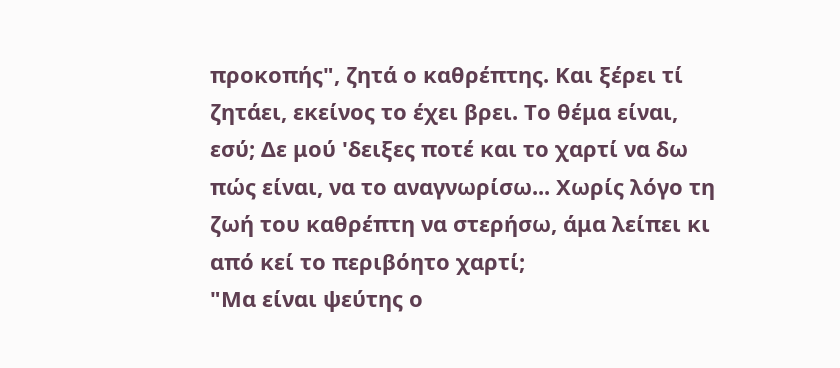προκοπής", ζητά ο καθρέπτης. Και ξέρει τί ζητάει, εκείνος το έχει βρει. Το θέμα είναι, εσύ; Δε μού 'δειξες ποτέ και το χαρτί να δω πώς είναι, να το αναγνωρίσω... Χωρίς λόγο τη ζωή του καθρέπτη να στερήσω, άμα λείπει κι από κεί το περιβόητο χαρτί;
"Μα είναι ψεύτης ο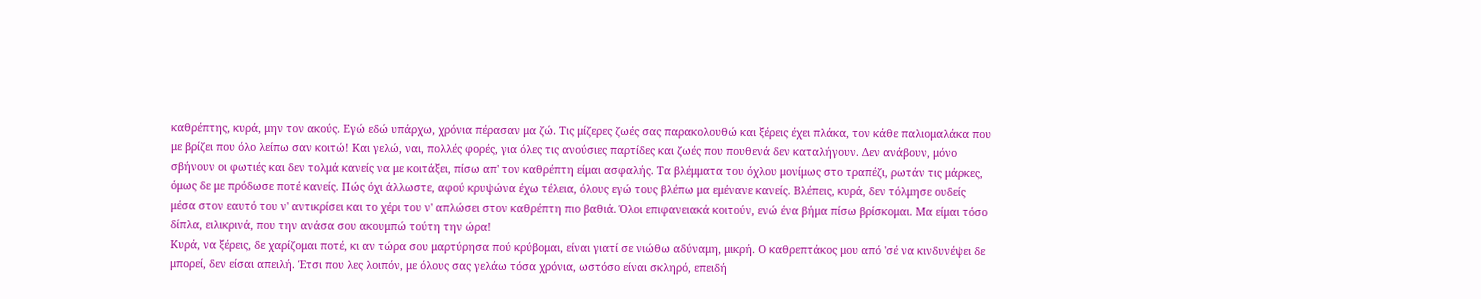καθρέπτης, κυρά, μην τον ακούς. Εγώ εδώ υπάρχω, χρόνια πέρασαν μα ζώ. Τις μίζερες ζωές σας παρακολουθώ και ξέρεις έχει πλάκα, τον κάθε παλιομαλάκα που με βρίζει που όλο λείπω σαν κοιτώ! Και γελώ, ναι, πολλές φορές, για όλες τις ανούσιες παρτίδες και ζωές που πουθενά δεν καταλήγουν. Δεν ανάβουν, μόνο σβήνουν οι φωτιές και δεν τολμά κανείς να με κοιτάξει, πίσω απ' τον καθρέπτη είμαι ασφαλής. Τα βλέμματα του όχλου μονίμως στο τραπέζι, ρωτάν τις μάρκες, όμως δε με πρόδωσε ποτέ κανείς. Πώς όχι άλλωστε, αφού κρυψώνα έχω τέλεια, όλους εγώ τους βλέπω μα εμένανε κανείς. Βλέπεις, κυρά, δεν τόλμησε ουδείς μέσα στον εαυτό του ν' αντικρίσει και το χέρι του ν' απλώσει στον καθρέπτη πιο βαθιά. Όλοι επιφανειακά κοιτούν, ενώ ένα βήμα πίσω βρίσκομαι. Μα είμαι τόσο δίπλα, ειλικρινά, που την ανάσα σου ακουμπώ τούτη την ώρα!
Κυρά, να ξέρεις, δε χαρίζομαι ποτέ, κι αν τώρα σου μαρτύρησα πού κρύβομαι, είναι γιατί σε νιώθω αδύναμη, μικρή. Ο καθρεπτάκος μου από 'σέ να κινδυνέψει δε μπορεί, δεν είσαι απειλή. Έτσι που λες λοιπόν, με όλους σας γελάω τόσα χρόνια, ωστόσο είναι σκληρό, επειδή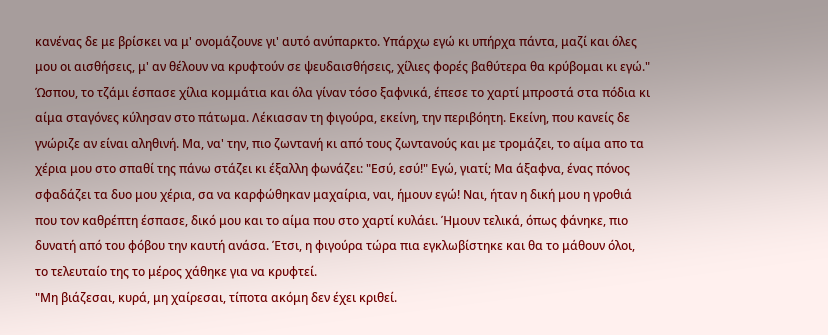κανένας δε με βρίσκει να μ' ονομάζουνε γι' αυτό ανύπαρκτο. Υπάρχω εγώ κι υπήρχα πάντα, μαζί και όλες μου οι αισθήσεις, μ' αν θέλουν να κρυφτούν σε ψευδαισθήσεις, χίλιες φορές βαθύτερα θα κρύβομαι κι εγώ."
Ώσπου, το τζάμι έσπασε χίλια κομμάτια και όλα γίναν τόσο ξαφνικά, έπεσε το χαρτί μπροστά στα πόδια κι αίμα σταγόνες κύλησαν στο πάτωμα. Λέκιασαν τη φιγούρα, εκείνη, την περιβόητη. Εκείνη, που κανείς δε γνώριζε αν είναι αληθινή. Μα, να' την, πιο ζωντανή κι από τους ζωντανούς και με τρομάζει, το αίμα απο τα χέρια μου στο σπαθί της πάνω στάζει κι έξαλλη φωνάζει: "Εσύ, εσύ!" Εγώ, γιατί; Μα άξαφνα, ένας πόνος σφαδάζει τα δυο μου χέρια, σα να καρφώθηκαν μαχαίρια, ναι, ήμουν εγώ! Ναι, ήταν η δική μου η γροθιά που τον καθρέπτη έσπασε, δικό μου και το αίμα που στο χαρτί κυλάει. Ήμουν τελικά, όπως φάνηκε, πιο δυνατή από του φόβου την καυτή ανάσα. Έτσι, η φιγούρα τώρα πια εγκλωβίστηκε και θα το μάθουν όλοι, το τελευταίο της το μέρος χάθηκε για να κρυφτεί.
"Μη βιάζεσαι, κυρά, μη χαίρεσαι, τίποτα ακόμη δεν έχει κριθεί.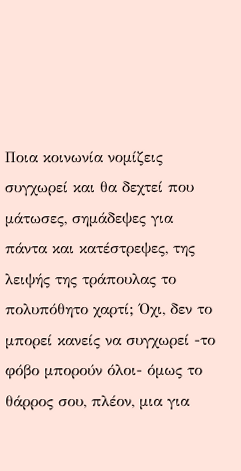Ποια κοινωνία νομίζεις συγχωρεί και θα δεχτεί που μάτωσες, σημάδεψες για πάντα και κατέστρεψες, της λειψής της τράπουλας το πολυπόθητο χαρτί; Όχι, δεν το μπορεί κανείς να συγχωρεί -το φόβο μπορούν όλοι- όμως το θάρρος σου, πλέον, μια για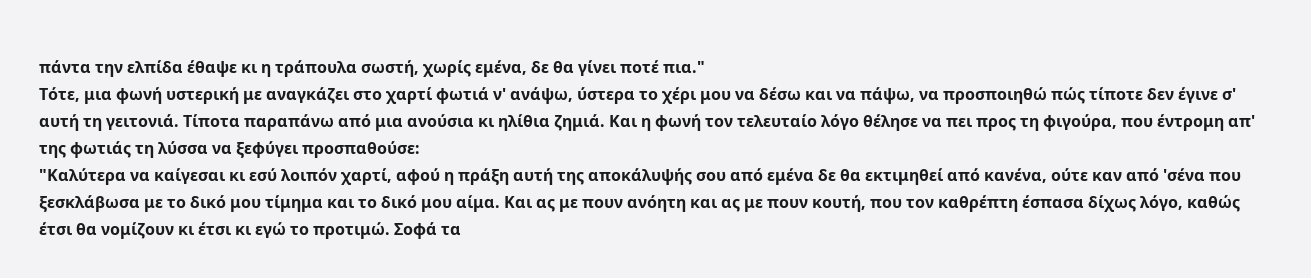πάντα την ελπίδα έθαψε κι η τράπουλα σωστή, χωρίς εμένα, δε θα γίνει ποτέ πια."
Τότε, μια φωνή υστερική με αναγκάζει στο χαρτί φωτιά ν' ανάψω, ύστερα το χέρι μου να δέσω και να πάψω, να προσποιηθώ πώς τίποτε δεν έγινε σ' αυτή τη γειτονιά. Τίποτα παραπάνω από μια ανούσια κι ηλίθια ζημιά. Και η φωνή τον τελευταίο λόγο θέλησε να πει προς τη φιγούρα, που έντρομη απ' της φωτιάς τη λύσσα να ξεφύγει προσπαθούσε:
"Καλύτερα να καίγεσαι κι εσύ λοιπόν χαρτί, αφού η πράξη αυτή της αποκάλυψής σου από εμένα δε θα εκτιμηθεί από κανένα, ούτε καν από 'σένα που ξεσκλάβωσα με το δικό μου τίμημα και το δικό μου αίμα. Και ας με πουν ανόητη και ας με πουν κουτή, που τον καθρέπτη έσπασα δίχως λόγο, καθώς έτσι θα νομίζουν κι έτσι κι εγώ το προτιμώ. Σοφά τα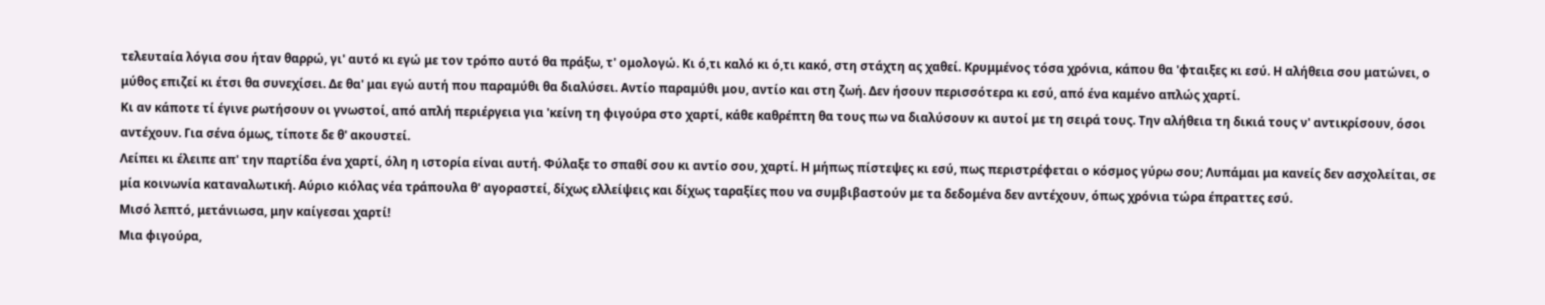τελευταία λόγια σου ήταν θαρρώ, γι' αυτό κι εγώ με τον τρόπο αυτό θα πράξω, τ' ομολογώ. Κι ό,τι καλό κι ό,τι κακό, στη στάχτη ας χαθεί. Κρυμμένος τόσα χρόνια, κάπου θα 'φταιξες κι εσύ. Η αλήθεια σου ματώνει, ο μύθος επιζεί κι έτσι θα συνεχίσει. Δε θα' μαι εγώ αυτή που παραμύθι θα διαλύσει. Αντίο παραμύθι μου, αντίο και στη ζωή. Δεν ήσουν περισσότερα κι εσύ, από ένα καμένο απλώς χαρτί.
Κι αν κάποτε τί έγινε ρωτήσουν οι γνωστοί, από απλή περιέργεια για 'κείνη τη φιγούρα στο χαρτί, κάθε καθρέπτη θα τους πω να διαλύσουν κι αυτοί με τη σειρά τους. Την αλήθεια τη δικιά τους ν' αντικρίσουν, όσοι αντέχουν. Για σένα όμως, τίποτε δε θ' ακουστεί.
Λείπει κι έλειπε απ' την παρτίδα ένα χαρτί, όλη η ιστορία είναι αυτή. Φύλαξε το σπαθί σου κι αντίο σου, χαρτί. Η μήπως πίστεψες κι εσύ, πως περιστρέφεται ο κόσμος γύρω σου; Λυπάμαι μα κανείς δεν ασχολείται, σε μία κοινωνία καταναλωτική. Αύριο κιόλας νέα τράπουλα θ' αγοραστεί, δίχως ελλείψεις και δίχως ταραξίες που να συμβιβαστούν με τα δεδομένα δεν αντέχουν, όπως χρόνια τώρα έπραττες εσύ.
Μισό λεπτό, μετάνιωσα, μην καίγεσαι χαρτί!
Μια φιγούρα,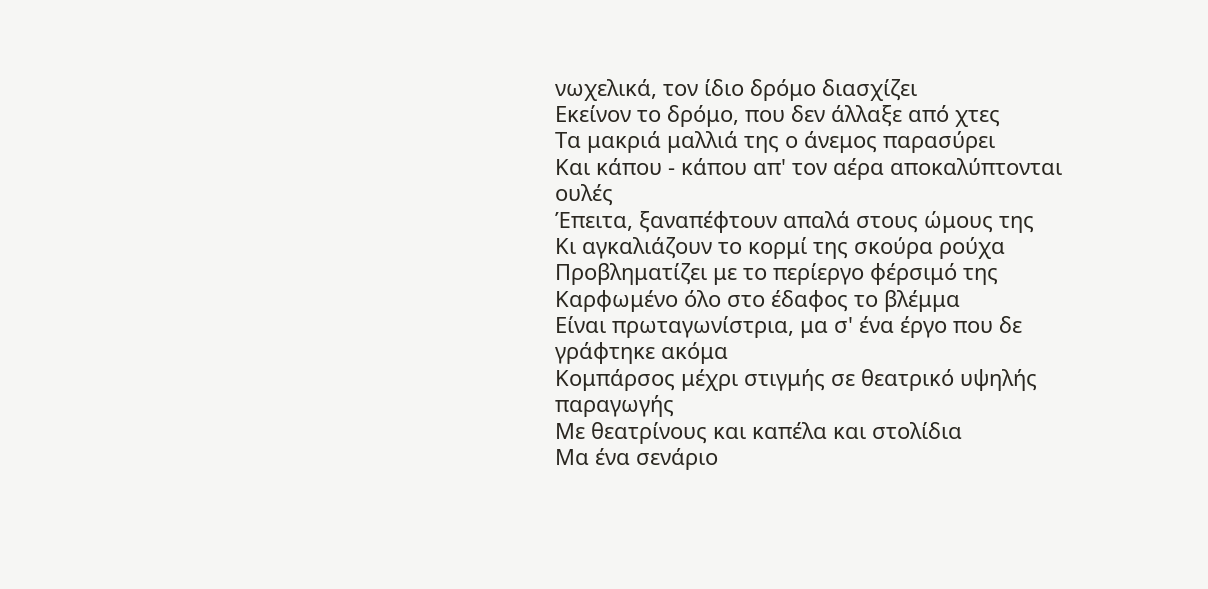νωχελικά, τον ίδιο δρόμο διασχίζει
Εκείνον το δρόμο, που δεν άλλαξε από χτες
Τα μακριά μαλλιά της ο άνεμος παρασύρει
Και κάπου - κάπου απ' τον αέρα αποκαλύπτονται ουλές
Έπειτα, ξαναπέφτουν απαλά στους ώμους της
Κι αγκαλιάζουν το κορμί της σκούρα ρούχα
Προβληματίζει με το περίεργο φέρσιμό της
Καρφωμένο όλο στο έδαφος το βλέμμα
Είναι πρωταγωνίστρια, μα σ' ένα έργο που δε γράφτηκε ακόμα
Κομπάρσος μέχρι στιγμής σε θεατρικό υψηλής παραγωγής
Με θεατρίνους και καπέλα και στολίδια
Μα ένα σενάριο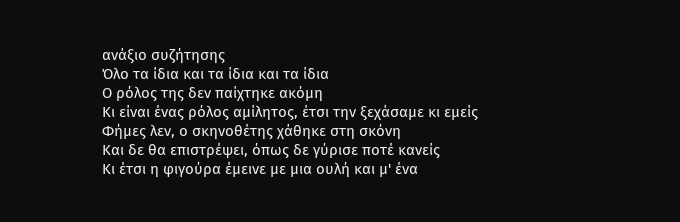ανάξιο συζήτησης
Όλο τα ίδια και τα ίδια και τα ίδια
Ο ρόλος της δεν παίχτηκε ακόμη
Κι είναι ένας ρόλος αμίλητος, έτσι την ξεχάσαμε κι εμείς
Φήμες λεν, ο σκηνοθέτης χάθηκε στη σκόνη
Και δε θα επιστρέψει, όπως δε γύρισε ποτέ κανείς
Κι έτσι η φιγούρα έμεινε με μια ουλή και μ' ένα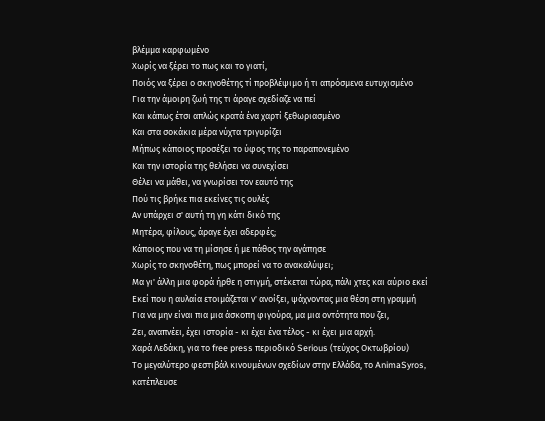βλέμμα καρφωμένο
Χωρίς να ξέρει το πως και το γιατί,
Ποιός να ξέρει ο σκηνοθέτης τί προβλέψιμο ή τι απρόσμενα ευτυχισμένο
Για την άμοιρη ζωή της τι άραγε σχεδίαζε να πεί
Και κάπως έτσι απλώς κρατά ένα χαρτί ξεθωριασμένο
Και στα σοκάκια μέρα νύχτα τριγυρίζει
Μήπως κάποιος προσέξει το ύφος της το παραπονεμένο
Και την ιστορία της θελήσει να συνεχίσει
Θέλει να μάθει, να γνωρίσει τον εαυτό της
Πού τις βρήκε πια εκείνες τις ουλές
Αν υπάρχει σ' αυτή τη γη κάτι δικό της
Μητέρα, φίλους, άραγε έχει αδερφές;
Κάποιος που να τη μίσησε ή με πάθος την αγάπησε
Χωρίς το σκηνοθέτη, πως μπορεί να το ανακαλύψει;
Μα γι' άλλη μια φορά ήρθε η στιγμή, στέκεται τώρα, πάλι χτες και αύριο εκεί
Εκεί που η αυλαία ετοιμάζεται ν' ανοίξει, ψάχνοντας μια θέση στη γραμμή
Για να μην είναι πια μια άσκοπη φιγούρα, μα μια οντότητα που ζει,
Ζει, αναπνέει, έχει ιστορία - κι έχει ένα τέλος - κι έχει μια αρχή.
Χαρά Λεδάκη, για το free press περιοδικό Serious (τεύχος Οκτωβρίου)
Το μεγαλύτερο φεστιβάλ κινουμένων σχεδίων στην Ελλάδα, το AnimaSyros, κατέπλευσε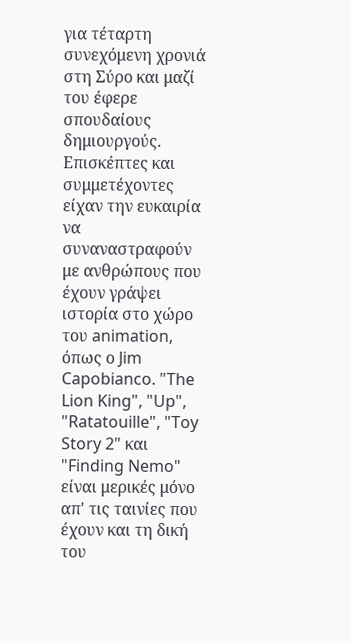για τέταρτη συνεχόμενη χρονιά στη Σύρο και μαζί του έφερε σπουδαίους δημιουργούς. Επισκέπτες και συμμετέχοντες είχαν την ευκαιρία να συναναστραφούν με ανθρώπους που έχουν γράψει ιστορία στο χώρο του animation, όπως ο Jim Capobianco. "The Lion King", "Up", "Ratatouille", "Toy Story 2" και "Finding Nemo" είναι μερικές μόνο απ' τις ταινίες που έχουν και τη δική του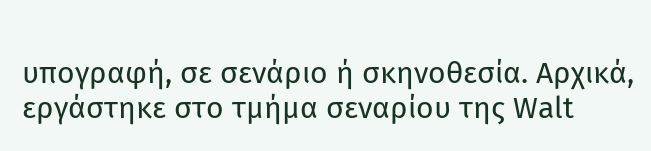υπογραφή, σε σενάριο ή σκηνοθεσία. Αρχικά, εργάστηκε στο τμήμα σεναρίου της Walt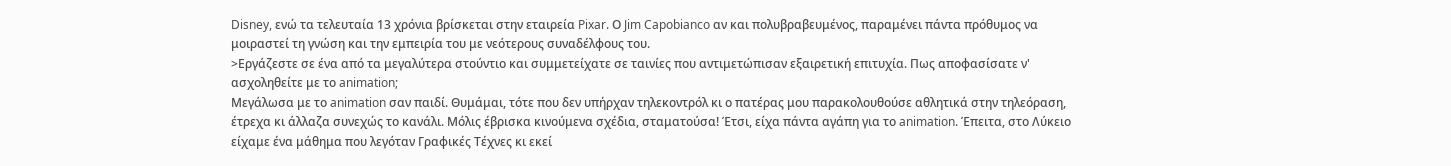Disney, ενώ τα τελευταία 13 χρόνια βρίσκεται στην εταιρεία Pixar. Ο Jim Capobianco αν και πολυβραβευμένος, παραμένει πάντα πρόθυμος να μοιραστεί τη γνώση και την εμπειρία του με νεότερους συναδέλφους του.
>Εργάζεστε σε ένα από τα μεγαλύτερα στούντιο και συμμετείχατε σε ταινίες που αντιμετώπισαν εξαιρετική επιτυχία. Πως αποφασίσατε ν' ασχοληθείτε με το animation;
Μεγάλωσα με το animation σαν παιδί. Θυμάμαι, τότε που δεν υπήρχαν τηλεκοντρόλ κι ο πατέρας μου παρακολουθούσε αθλητικά στην τηλεόραση, έτρεχα κι άλλαζα συνεχώς το κανάλι. Μόλις έβρισκα κινούμενα σχέδια, σταματούσα! Έτσι, είχα πάντα αγάπη για το animation. Έπειτα, στο Λύκειο είχαμε ένα μάθημα που λεγόταν Γραφικές Τέχνες κι εκεί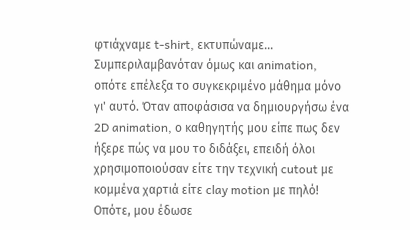φτιάχναμε t-shirt, εκτυπώναμε... Συμπεριλαμβανόταν όμως και animation, οπότε επέλεξα το συγκεκριμένο μάθημα μόνο γι' αυτό. Όταν αποφάσισα να δημιουργήσω ένα 2D animation, ο καθηγητής μου είπε πως δεν ήξερε πώς να μου το διδάξει, επειδή όλοι χρησιμοποιούσαν είτε την τεχνική cutout με κομμένα χαρτιά είτε clay motion με πηλό! Οπότε, μου έδωσε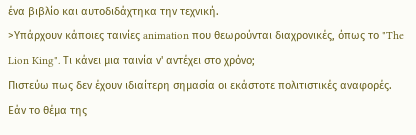ένα βιβλίο και αυτοδιδάχτηκα την τεχνική.
>Υπάρχουν κάποιες ταινίες animation που θεωρούνται διαχρονικές, όπως το "The Lion King". Τι κάνει μια ταινία ν' αντέχει στο χρόνο;
Πιστεύω πως δεν έχουν ιδιαίτερη σημασία οι εκάστοτε πολιτιστικές αναφορές. Εάν το θέμα της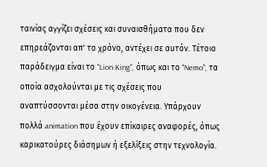ταινίας αγγίζει σχέσεις και συναισθήματα που δεν επηρεάζονται απ' το χρόνο, αντέχει σε αυτόν. Τέτοιο παράδειγμα είναι το "Lion King", όπως και το "Nemo", τα οποία ασχολούνται με τις σχέσεις που αναπτύσσονται μέσα στην οικογένεια. Υπάρχουν πολλά animation που έχουν επίκαιρες αναφορές, όπως καρικατούρες διάσημων ή εξελίξεις στην τεχνολογία.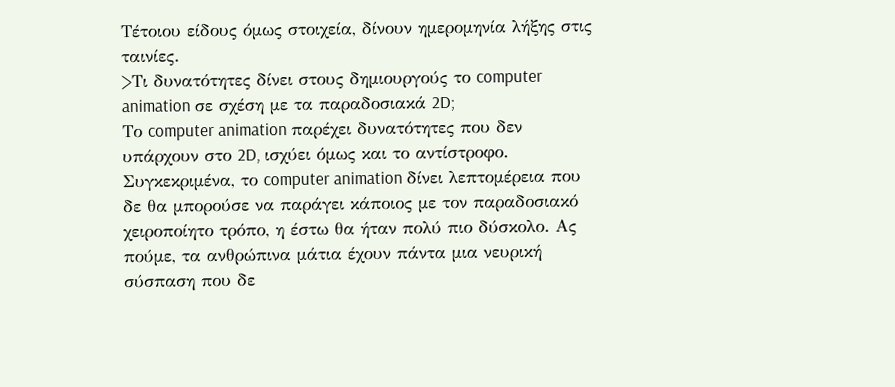Τέτοιου είδους όμως στοιχεία, δίνουν ημερομηνία λήξης στις ταινίες.
>Τι δυνατότητες δίνει στους δημιουργούς το computer animation σε σχέση με τα παραδοσιακά 2D;
Το computer animation παρέχει δυνατότητες που δεν υπάρχουν στο 2D, ισχύει όμως και το αντίστροφο. Συγκεκριμένα, το computer animation δίνει λεπτομέρεια που δε θα μπορούσε να παράγει κάποιος με τον παραδοσιακό χειροποίητο τρόπο, η έστω θα ήταν πολύ πιο δύσκολο. Ας πούμε, τα ανθρώπινα μάτια έχουν πάντα μια νευρική σύσπαση που δε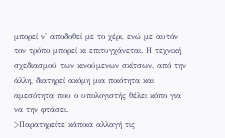μπορεί ν' αποδοθεί με το χέρι, ενώ με αυτόν τον τρόπο μπορεί κι επιτυγχάνεται. Η τεχνική σχεδιασμού των κινούμενων σκίτσων, από την άλλη, διατηρεί ακόμη μια ποιότητα και αμεσότητα που ο υπολογιστής θέλει κόπο για να την φτάσει.
>Παρατηρείτε κάποια αλλαγή τις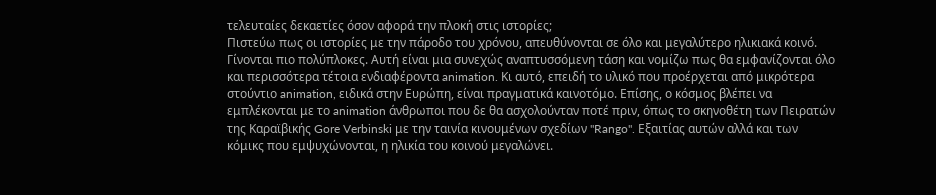τελευταίες δεκαετίες όσον αφορά την πλοκή στις ιστορίες;
Πιστεύω πως οι ιστορίες με την πάροδο του χρόνου, απευθύνονται σε όλο και μεγαλύτερο ηλικιακά κοινό. Γίνονται πιο πολύπλοκες. Αυτή είναι μια συνεχώς αναπτυσσόμενη τάση και νομίζω πως θα εμφανίζονται όλο και περισσότερα τέτοια ενδιαφέροντα animation. Κι αυτό, επειδή το υλικό που προέρχεται από μικρότερα στούντιο animation, ειδικά στην Ευρώπη, είναι πραγματικά καινοτόμο. Επίσης, ο κόσμος βλέπει να εμπλέκονται με το animation άνθρωποι που δε θα ασχολούνταν ποτέ πριν, όπως το σκηνοθέτη των Πειρατών της Καραϊβικής Gore Verbinski με την ταινία κινουμένων σχεδίων "Rango". Εξαιτίας αυτών αλλά και των κόμικς που εμψυχώνονται, η ηλικία του κοινού μεγαλώνει.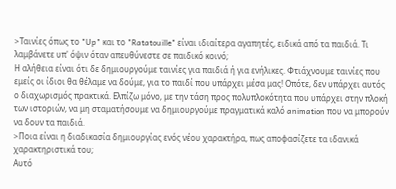>Ταινίες όπως το "Up" και το "Ratatouille" είναι ιδιαίτερα αγαπητές, ειδικά από τα παιδιά. Τι λαμβάνετε υπ' όψιν όταν απευθύνεστε σε παιδικό κοινό;
Η αλήθεια είναι ότι δε δημιουργούμε ταινίες για παιδιά ή για ενήλικες. Φτιάχνουμε ταινίες που εμείς οι ίδιοι θα θέλαμε να δούμε, για το παιδί που υπάρχει μέσα μας! Οπότε, δεν υπάρχει αυτός ο διαχωρισμός πρακτικά. Ελπίζω μόνο, με την τάση προς πολυπλοκότητα που υπάρχει στην πλοκή των ιστοριών, να μη σταματήσουμε να δημιουργούμε πραγματικά καλό animation που να μπορούν να δουν τα παιδιά.
>Ποια είναι η διαδικασία δημιουργίας ενός νέου χαρακτήρα, πως αποφασίζετε τα ιδανικά χαρακτηριστικά του;
Αυτό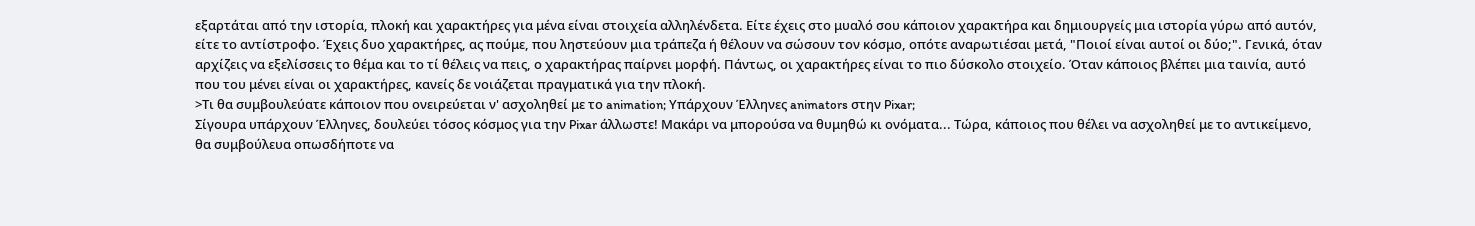εξαρτάται από την ιστορία, πλοκή και χαρακτήρες για μένα είναι στοιχεία αλληλένδετα. Είτε έχεις στο μυαλό σου κάποιον χαρακτήρα και δημιουργείς μια ιστορία γύρω από αυτόν, είτε το αντίστροφο. Έχεις δυο χαρακτήρες, ας πούμε, που ληστεύουν μια τράπεζα ή θέλουν να σώσουν τον κόσμο, οπότε αναρωτιέσαι μετά, "Ποιοί είναι αυτοί οι δύο;". Γενικά, όταν αρχίζεις να εξελίσσεις το θέμα και το τί θέλεις να πεις, ο χαρακτήρας παίρνει μορφή. Πάντως, οι χαρακτήρες είναι το πιο δύσκολο στοιχείο. Όταν κάποιος βλέπει μια ταινία, αυτό που του μένει είναι οι χαρακτήρες, κανείς δε νοιάζεται πραγματικά για την πλοκή.
>Τι θα συμβουλεύατε κάποιον που ονειρεύεται ν' ασχοληθεί με το animation; Υπάρχουν Έλληνες animators στην Pixar;
Σίγουρα υπάρχουν Έλληνες, δουλεύει τόσος κόσμος για την Pixar άλλωστε! Μακάρι να μπορούσα να θυμηθώ κι ονόματα... Τώρα, κάποιος που θέλει να ασχοληθεί με το αντικείμενο, θα συμβούλευα οπωσδήποτε να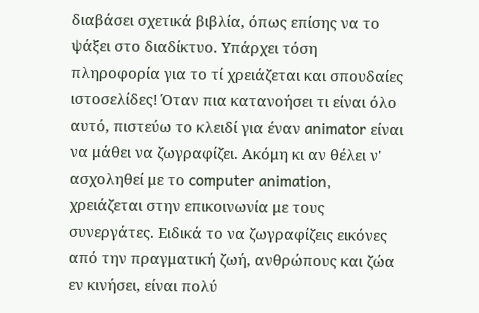διαβάσει σχετικά βιβλία, όπως επίσης να το ψάξει στο διαδίκτυο. Υπάρχει τόση πληροφορία για το τί χρειάζεται και σπουδαίες ιστοσελίδες! Όταν πια κατανοήσει τι είναι όλο αυτό, πιστεύω το κλειδί για έναν animator είναι να μάθει να ζωγραφίζει. Ακόμη κι αν θέλει ν' ασχοληθεί με το computer animation, χρειάζεται στην επικοινωνία με τους συνεργάτες. Ειδικά το να ζωγραφίζεις εικόνες από την πραγματική ζωή, ανθρώπους και ζώα εν κινήσει, είναι πολύ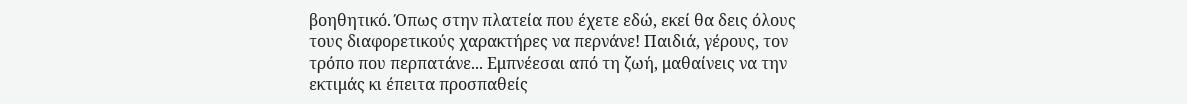βοηθητικό. Όπως στην πλατεία που έχετε εδώ, εκεί θα δεις όλους τους διαφορετικούς χαρακτήρες να περνάνε! Παιδιά, γέρους, τον τρόπο που περπατάνε... Εμπνέεσαι από τη ζωή, μαθαίνεις να την εκτιμάς κι έπειτα προσπαθείς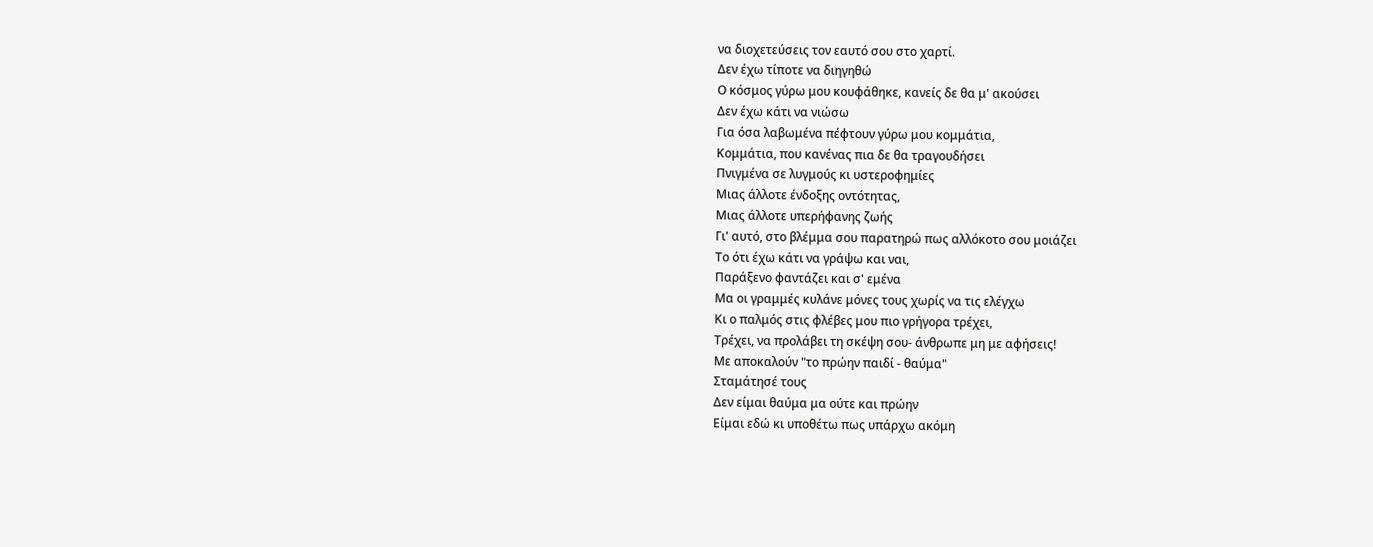να διοχετεύσεις τον εαυτό σου στο χαρτί.
Δεν έχω τίποτε να διηγηθώ
Ο κόσμος γύρω μου κουφάθηκε, κανείς δε θα μ' ακούσει
Δεν έχω κάτι να νιώσω
Για όσα λαβωμένα πέφτουν γύρω μου κομμάτια,
Κομμάτια, που κανένας πια δε θα τραγουδήσει
Πνιγμένα σε λυγμούς κι υστεροφημίες
Μιας άλλοτε ένδοξης οντότητας,
Μιας άλλοτε υπερήφανης ζωής
Γι' αυτό, στο βλέμμα σου παρατηρώ πως αλλόκοτο σου μοιάζει
Το ότι έχω κάτι να γράψω και ναι,
Παράξενο φαντάζει και σ' εμένα
Μα οι γραμμές κυλάνε μόνες τους χωρίς να τις ελέγχω
Κι ο παλμός στις φλέβες μου πιο γρήγορα τρέχει,
Τρέχει, να προλάβει τη σκέψη σου- άνθρωπε μη με αφήσεις!
Με αποκαλούν "το πρώην παιδί - θαύμα"
Σταμάτησέ τους
Δεν είμαι θαύμα μα ούτε και πρώην
Είμαι εδώ κι υποθέτω πως υπάρχω ακόμη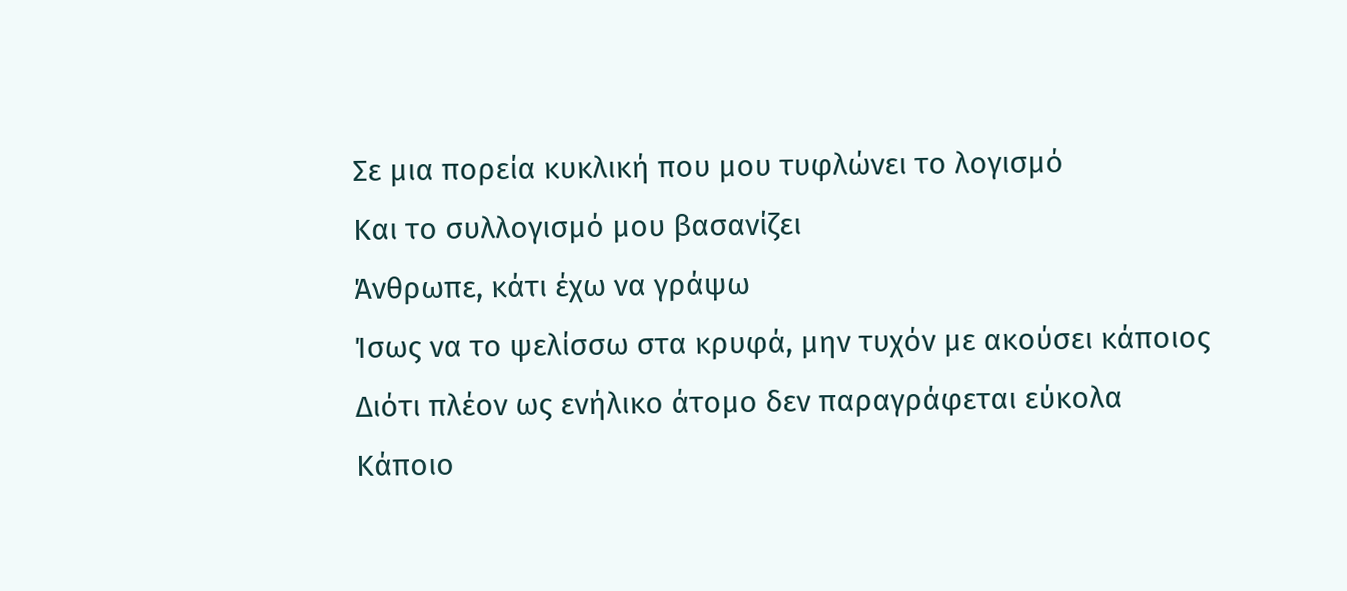Σε μια πορεία κυκλική που μου τυφλώνει το λογισμό
Και το συλλογισμό μου βασανίζει
Άνθρωπε, κάτι έχω να γράψω
Ίσως να το ψελίσσω στα κρυφά, μην τυχόν με ακούσει κάποιος
Διότι πλέον ως ενήλικο άτομο δεν παραγράφεται εύκολα
Κάποιο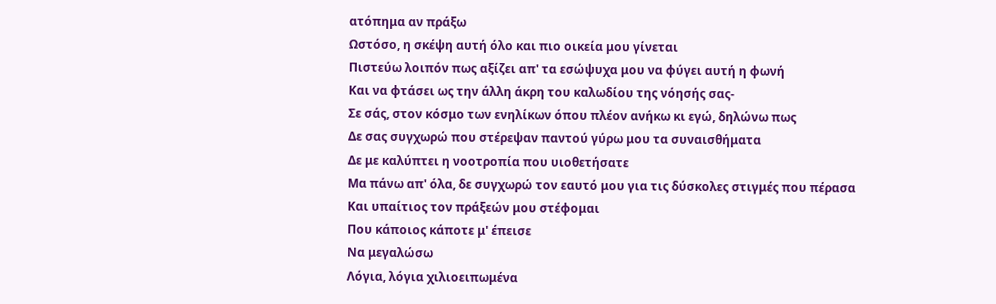ατόπημα αν πράξω
Ωστόσο, η σκέψη αυτή όλο και πιο οικεία μου γίνεται
Πιστεύω λοιπόν πως αξίζει απ' τα εσώψυχα μου να φύγει αυτή η φωνή
Και να φτάσει ως την άλλη άκρη του καλωδίου της νόησής σας-
Σε σάς, στον κόσμο των ενηλίκων όπου πλέον ανήκω κι εγώ, δηλώνω πως
Δε σας συγχωρώ που στέρεψαν παντού γύρω μου τα συναισθήματα
Δε με καλύπτει η νοοτροπία που υιοθετήσατε
Μα πάνω απ' όλα, δε συγχωρώ τον εαυτό μου για τις δύσκολες στιγμές που πέρασα
Και υπαίτιος τον πράξεών μου στέφομαι
Που κάποιος κάποτε μ' έπεισε
Να μεγαλώσω
Λόγια, λόγια χιλιοειπωμένα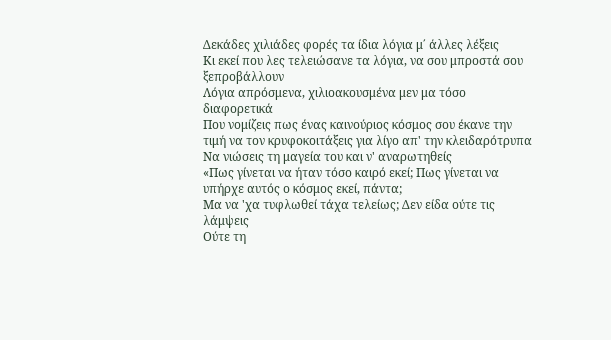Δεκάδες χιλιάδες φορές τα ίδια λόγια μ΄ άλλες λέξεις
Κι εκεί που λες τελειώσανε τα λόγια, να σου μπροστά σου ξεπροβάλλουν
Λόγια απρόσμενα, χιλιοακουσμένα μεν μα τόσο διαφορετικά
Που νομίζεις πως ένας καινούριος κόσμος σου έκανε την τιμή να τον κρυφοκοιτάξεις για λίγο απ' την κλειδαρότρυπα
Να νιώσεις τη μαγεία του και ν' αναρωτηθείς
«Πως γίνεται να ήταν τόσο καιρό εκεί; Πως γίνεται να υπήρχε αυτός ο κόσμος εκεί, πάντα;
Μα να 'χα τυφλωθεί τάχα τελείως; Δεν είδα ούτε τις λάμψεις
Ούτε τη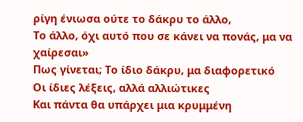ρίγη ένιωσα ούτε το δάκρυ το άλλο,
Το άλλο, όχι αυτό που σε κάνει να πονάς, μα να χαίρεσαι»
Πως γίνεται; Το ίδιο δάκρυ, μα διαφορετικό
Οι ίδιες λέξεις, αλλά αλλιώτικες
Και πάντα θα υπάρχει μια κρυμμένη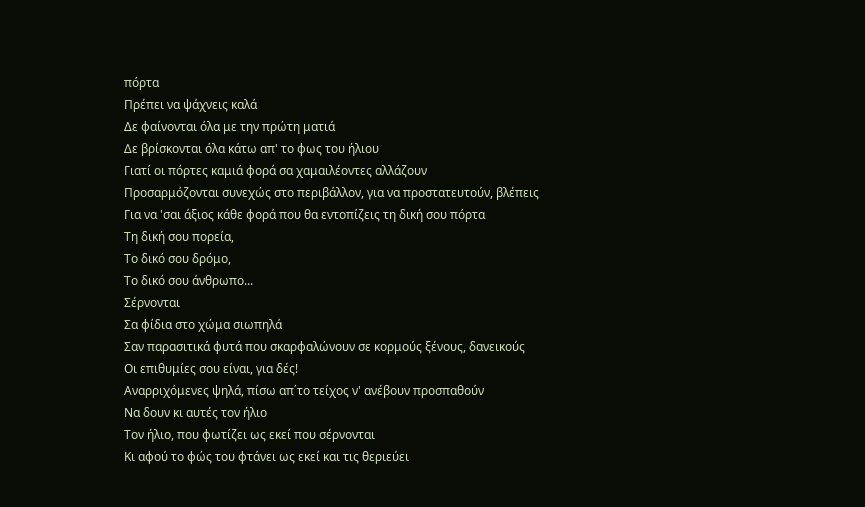πόρτα
Πρέπει να ψάχνεις καλά
Δε φαίνονται όλα με την πρώτη ματιά
Δε βρίσκονται όλα κάτω απ' το φως του ήλιου
Γιατί οι πόρτες καμιά φορά σα χαμαιλέοντες αλλάζουν
Προσαρμόζονται συνεχώς στο περιβάλλον, για να προστατευτούν, βλέπεις
Για να 'σαι άξιος κάθε φορά που θα εντοπίζεις τη δική σου πόρτα
Τη δική σου πορεία,
Το δικό σου δρόμο,
Το δικό σου άνθρωπο...
Σέρνονται
Σα φίδια στο χώμα σιωπηλά
Σαν παρασιτικά φυτά που σκαρφαλώνουν σε κορμούς ξένους, δανεικούς
Οι επιθυμίες σου είναι, για δές!
Αναρριχόμενες ψηλά, πίσω απ΄το τείχος ν' ανέβουν προσπαθούν
Να δουν κι αυτές τον ήλιο
Τον ήλιο, που φωτίζει ως εκεί που σέρνονται
Κι αφού το φώς του φτάνει ως εκεί και τις θεριεύει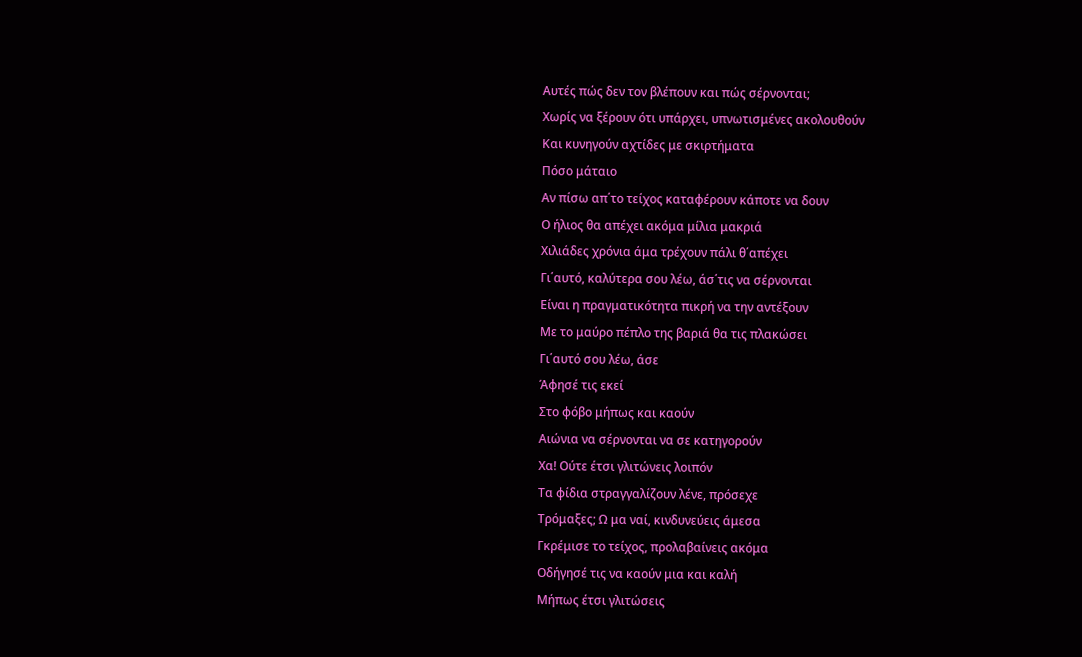Αυτές πώς δεν τον βλέπουν και πώς σέρνονται;
Χωρίς να ξέρουν ότι υπάρχει, υπνωτισμένες ακολουθούν
Και κυνηγούν αχτίδες με σκιρτήματα
Πόσο μάταιο
Αν πίσω απ΄το τείχος καταφέρουν κάποτε να δουν
Ο ήλιος θα απέχει ακόμα μίλια μακριά
Χιλιάδες χρόνια άμα τρέχουν πάλι θ΄απέχει
Γι΄αυτό, καλύτερα σου λέω, άσ΄τις να σέρνονται
Είναι η πραγματικότητα πικρή να την αντέξουν
Με το μαύρο πέπλο της βαριά θα τις πλακώσει
Γι΄αυτό σου λέω, άσε
Άφησέ τις εκεί
Στο φόβο μήπως και καούν
Αιώνια να σέρνονται να σε κατηγορούν
Χα! Ούτε έτσι γλιτώνεις λοιπόν
Τα φίδια στραγγαλίζουν λένε, πρόσεχε
Τρόμαξες; Ω μα ναί, κινδυνεύεις άμεσα
Γκρέμισε το τείχος, προλαβαίνεις ακόμα
Οδήγησέ τις να καούν μια και καλή
Μήπως έτσι γλιτώσεις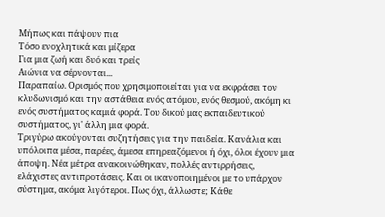Μήπως και πάψουν πια
Τόσο ενοχλητικά και μίζερα
Για μια ζωή και δυό και τρείς
Αιώνια να σέρνονται...
Παραπαίω. Ορισμός που χρησιμοποιείται για να εκφράσει τον κλυδωνισμό και την αστάθεια ενός ατόμου, ενός θεσμού, ακόμη κι ενός συστήματος καμιά φορά. Του δικού μας εκπαιδευτικού συστήματος, γι' άλλη μια φορά.
Τριγύρω ακούγονται συζητήσεις για την παιδεία. Κανάλια και υπόλοιπα μέσα, παρέες, άμεσα επηρεαζόμενοι ή όχι, όλοι έχουν μια άποψη. Νέα μέτρα ανακοινώθηκαν, πολλές αντιρρήσεις, ελάχιστες αντιπροτάσεις. Και οι ικανοποιημένοι με το υπάρχον σύστημα, ακόμα λιγότεροι. Πως όχι, άλλωστε; Κάθε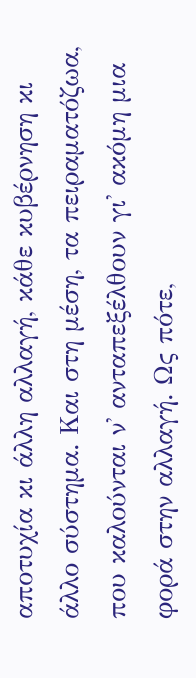αποτυχία κι άλλη αλλαγή, κάθε κυβέρνηση κι άλλο σύστημα. Και στη μέση, τα πειραματόζωα, που καλούνται ν' ανταπεξέλθουν γι' ακόμη μια φορά στην αλλαγή. Ως πότε,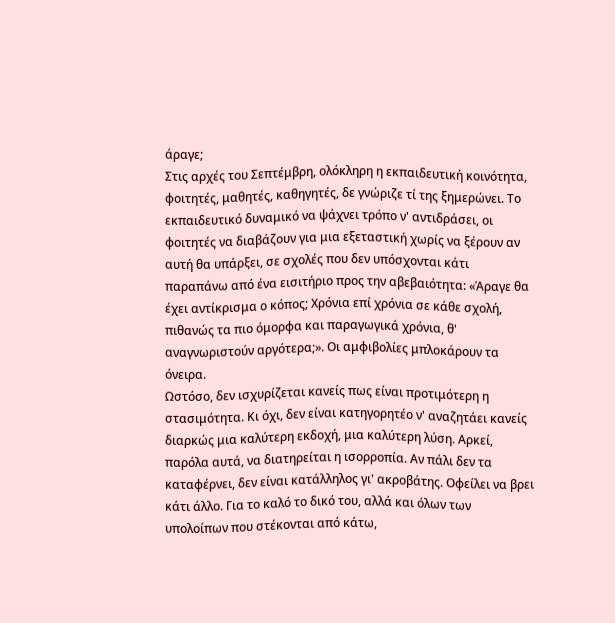άραγε;
Στις αρχές του Σεπτέμβρη, ολόκληρη η εκπαιδευτική κοινότητα, φοιτητές, μαθητές, καθηγητές, δε γνώριζε τί της ξημερώνει. Το εκπαιδευτικό δυναμικό να ψάχνει τρόπο ν' αντιδράσει, οι φοιτητές να διαβάζουν για μια εξεταστική χωρίς να ξέρουν αν αυτή θα υπάρξει, σε σχολές που δεν υπόσχονται κάτι παραπάνω από ένα εισιτήριο προς την αβεβαιότητα: «Άραγε θα έχει αντίκρισμα ο κόπος; Χρόνια επί χρόνια σε κάθε σχολή, πιθανώς τα πιο όμορφα και παραγωγικά χρόνια, θ' αναγνωριστούν αργότερα;». Οι αμφιβολίες μπλοκάρουν τα όνειρα.
Ωστόσο, δεν ισχυρίζεται κανείς πως είναι προτιμότερη η στασιμότητα. Κι όχι, δεν είναι κατηγορητέο ν' αναζητάει κανείς διαρκώς μια καλύτερη εκδοχή, μια καλύτερη λύση. Αρκεί, παρόλα αυτά, να διατηρείται η ισορροπία. Αν πάλι δεν τα καταφέρνει, δεν είναι κατάλληλος γι' ακροβάτης. Οφείλει να βρει κάτι άλλο. Για το καλό το δικό του, αλλά και όλων των υπολοίπων που στέκονται από κάτω,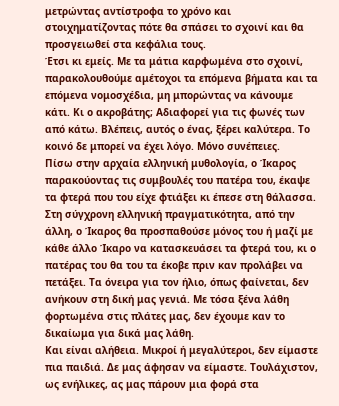μετρώντας αντίστροφα το χρόνο και στοιχηματίζοντας πότε θα σπάσει το σχοινί και θα προσγειωθεί στα κεφάλια τους.
Έτσι κι εμείς. Με τα μάτια καρφωμένα στο σχοινί, παρακολουθούμε αμέτοχοι τα επόμενα βήματα και τα επόμενα νομοσχέδια, μη μπορώντας να κάνουμε κάτι. Κι ο ακροβάτης; Αδιαφορεί για τις φωνές των από κάτω. Βλέπεις, αυτός ο ένας, ξέρει καλύτερα. Το κοινό δε μπορεί να έχει λόγο. Μόνο συνέπειες.
Πίσω στην αρχαία ελληνική μυθολογία, ο Ίκαρος παρακούοντας τις συμβουλές του πατέρα του, έκαψε τα φτερά που του είχε φτιάξει κι έπεσε στη θάλασσα. Στη σύγχρονη ελληνική πραγματικότητα, από την άλλη, ο Ίκαρος θα προσπαθούσε μόνος του ή μαζί με κάθε άλλο Ίκαρο να κατασκευάσει τα φτερά του, κι ο πατέρας του θα του τα έκοβε πριν καν προλάβει να πετάξει. Τα όνειρα για τον ήλιο, όπως φαίνεται, δεν ανήκουν στη δική μας γενιά. Με τόσα ξένα λάθη φορτωμένα στις πλάτες μας, δεν έχουμε καν το δικαίωμα για δικά μας λάθη.
Και είναι αλήθεια. Μικροί ή μεγαλύτεροι, δεν είμαστε πια παιδιά. Δε μας άφησαν να είμαστε. Τουλάχιστον, ως ενήλικες, ας μας πάρουν μια φορά στα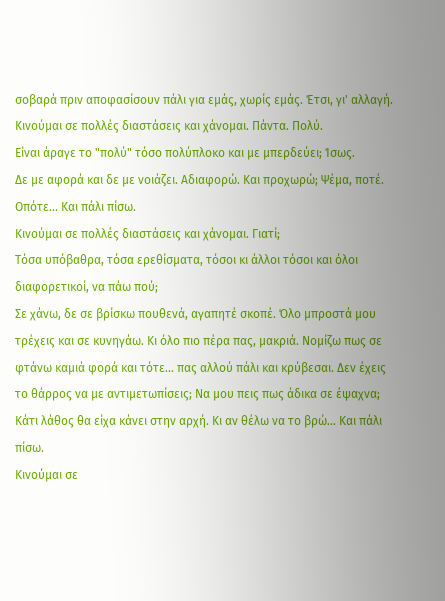σοβαρά πριν αποφασίσουν πάλι για εμάς, χωρίς εμάς. Έτσι, γι' αλλαγή.
Κινούμαι σε πολλές διαστάσεις και χάνομαι. Πάντα. Πολύ.
Είναι άραγε το "πολύ" τόσο πολύπλοκο και με μπερδεύει; Ίσως.
Δε με αφορά και δε με νοιάζει. Αδιαφορώ. Και προχωρώ; Ψέμα, ποτέ.
Οπότε... Και πάλι πίσω.
Κινούμαι σε πολλές διαστάσεις και χάνομαι. Γιατί;
Τόσα υπόβαθρα, τόσα ερεθίσματα, τόσοι κι άλλοι τόσοι και όλοι διαφορετικοί, να πάω πού;
Σε χάνω, δε σε βρίσκω πουθενά, αγαπητέ σκοπέ. Όλο μπροστά μου τρέχεις και σε κυνηγάω. Κι όλο πιο πέρα πας, μακριά. Νομίζω πως σε φτάνω καμιά φορά και τότε... πας αλλού πάλι και κρύβεσαι. Δεν έχεις το θάρρος να με αντιμετωπίσεις; Να μου πεις πως άδικα σε έψαχνα; Κάτι λάθος θα είχα κάνει στην αρχή. Κι αν θέλω να το βρώ... Και πάλι πίσω.
Κινούμαι σε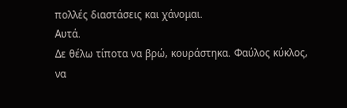πολλές διαστάσεις και χάνομαι.
Αυτά.
Δε θέλω τίποτα να βρώ, κουράστηκα. Φαύλος κύκλος, να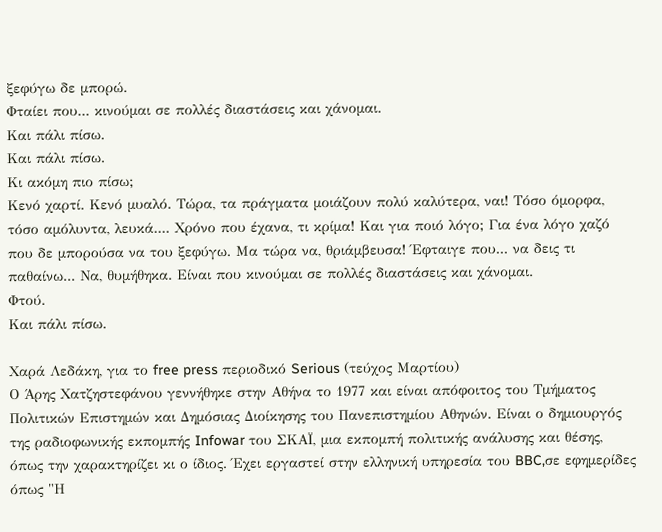ξεφύγω δε μπορώ.
Φταίει που... κινούμαι σε πολλές διαστάσεις και χάνομαι.
Και πάλι πίσω.
Και πάλι πίσω.
Κι ακόμη πιο πίσω;
Κενό χαρτί. Κενό μυαλό. Τώρα, τα πράγματα μοιάζουν πολύ καλύτερα, ναι! Τόσο όμορφα, τόσο αμόλυντα, λευκά.... Χρόνο που έχανα, τι κρίμα! Και για ποιό λόγο; Για ένα λόγο χαζό που δε μπορούσα να του ξεφύγω. Μα τώρα να, θριάμβευσα! Έφταιγε που... να δεις τι παθαίνω... Να, θυμήθηκα. Είναι που κινούμαι σε πολλές διαστάσεις και χάνομαι.
Φτού.
Και πάλι πίσω.

Χαρά Λεδάκη, για το free press περιοδικό Serious (τεύχος Μαρτίου)
Ο Άρης Χατζηστεφάνου γεννήθηκε στην Αθήνα το 1977 και είναι απόφοιτος του Τμήματος Πολιτικών Επιστημών και Δημόσιας Διοίκησης του Πανεπιστημίου Αθηνών. Είναι ο δημιουργός της ραδιοφωνικής εκπομπής Infowar του ΣΚΑΪ, μια εκπομπή πολιτικής ανάλυσης και θέσης, όπως την χαρακτηρίζει κι ο ίδιος. Έχει εργαστεί στην ελληνική υπηρεσία του BBC,σε εφημερίδες όπως "Η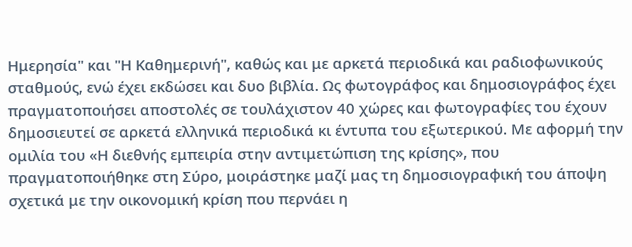Ημερησία" και "Η Καθημερινή", καθώς και με αρκετά περιοδικά και ραδιοφωνικούς σταθμούς, ενώ έχει εκδώσει και δυο βιβλία. Ως φωτογράφος και δημοσιογράφος έχει πραγματοποιήσει αποστολές σε τουλάχιστον 40 χώρες και φωτογραφίες του έχουν δημοσιευτεί σε αρκετά ελληνικά περιοδικά κι έντυπα του εξωτερικού. Με αφορμή την ομιλία του «Η διεθνής εμπειρία στην αντιμετώπιση της κρίσης», που πραγματοποιήθηκε στη Σύρο, μοιράστηκε μαζί μας τη δημοσιογραφική του άποψη σχετικά με την οικονομική κρίση που περνάει η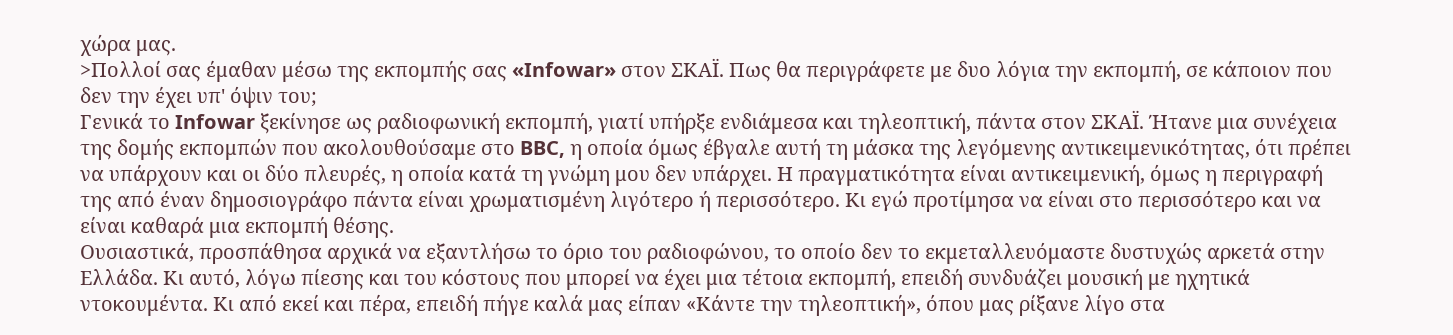χώρα μας.
>Πολλοί σας έμαθαν μέσω της εκπομπής σας «Infowar» στον ΣΚΑΪ. Πως θα περιγράφετε με δυο λόγια την εκπομπή, σε κάποιον που δεν την έχει υπ' όψιν του;
Γενικά το Infowar ξεκίνησε ως ραδιοφωνική εκπομπή, γιατί υπήρξε ενδιάμεσα και τηλεοπτική, πάντα στον ΣΚΑΪ. Ήτανε μια συνέχεια της δομής εκπομπών που ακολουθούσαμε στο BBC, η οποία όμως έβγαλε αυτή τη μάσκα της λεγόμενης αντικειμενικότητας, ότι πρέπει να υπάρχουν και οι δύο πλευρές, η οποία κατά τη γνώμη μου δεν υπάρχει. Η πραγματικότητα είναι αντικειμενική, όμως η περιγραφή της από έναν δημοσιογράφο πάντα είναι χρωματισμένη λιγότερο ή περισσότερο. Κι εγώ προτίμησα να είναι στο περισσότερο και να είναι καθαρά μια εκπομπή θέσης.
Ουσιαστικά, προσπάθησα αρχικά να εξαντλήσω το όριο του ραδιοφώνου, το οποίο δεν το εκμεταλλευόμαστε δυστυχώς αρκετά στην Ελλάδα. Κι αυτό, λόγω πίεσης και του κόστους που μπορεί να έχει μια τέτοια εκπομπή, επειδή συνδυάζει μουσική με ηχητικά ντοκουμέντα. Κι από εκεί και πέρα, επειδή πήγε καλά μας είπαν «Κάντε την τηλεοπτική», όπου μας ρίξανε λίγο στα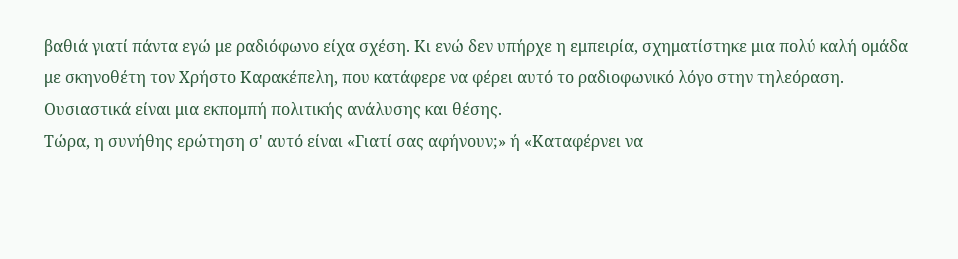βαθιά γιατί πάντα εγώ με ραδιόφωνο είχα σχέση. Κι ενώ δεν υπήρχε η εμπειρία, σχηματίστηκε μια πολύ καλή ομάδα με σκηνοθέτη τον Χρήστο Καρακέπελη, που κατάφερε να φέρει αυτό το ραδιοφωνικό λόγο στην τηλεόραση. Ουσιαστικά είναι μια εκπομπή πολιτικής ανάλυσης και θέσης.
Τώρα, η συνήθης ερώτηση σ' αυτό είναι «Γιατί σας αφήνουν;» ή «Καταφέρνει να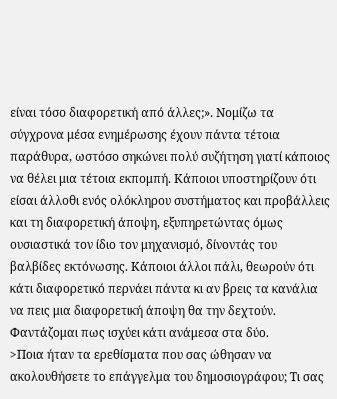είναι τόσο διαφορετική από άλλες;». Νομίζω τα σύγχρονα μέσα ενημέρωσης έχουν πάντα τέτοια παράθυρα, ωστόσο σηκώνει πολύ συζήτηση γιατί κάποιος να θέλει μια τέτοια εκπομπή. Κάποιοι υποστηρίζουν ότι είσαι άλλοθι ενός ολόκληρου συστήματος και προβάλλεις και τη διαφορετική άποψη, εξυπηρετώντας όμως ουσιαστικά τον ίδιο τον μηχανισμό, δίνοντάς του βαλβίδες εκτόνωσης. Κάποιοι άλλοι πάλι, θεωρούν ότι κάτι διαφορετικό περνάει πάντα κι αν βρεις τα κανάλια να πεις μια διαφορετική άποψη θα την δεχτούν. Φαντάζομαι πως ισχύει κάτι ανάμεσα στα δύο.
>Ποια ήταν τα ερεθίσματα που σας ώθησαν να ακολουθήσετε το επάγγελμα του δημοσιογράφου; Τι σας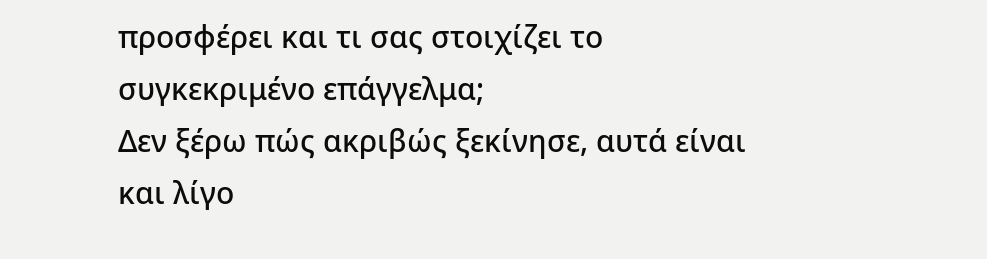προσφέρει και τι σας στοιχίζει το συγκεκριμένο επάγγελμα;
Δεν ξέρω πώς ακριβώς ξεκίνησε, αυτά είναι και λίγο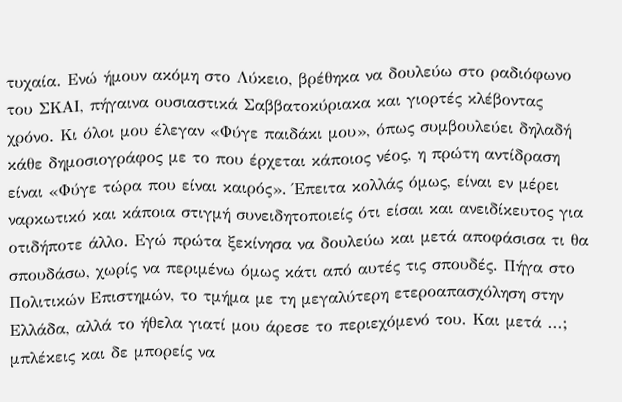τυχαία. Ενώ ήμουν ακόμη στο Λύκειο, βρέθηκα να δουλεύω στο ραδιόφωνο του ΣΚΑΙ, πήγαινα ουσιαστικά Σαββατοκύριακα και γιορτές κλέβοντας χρόνο. Κι όλοι μου έλεγαν «Φύγε παιδάκι μου», όπως συμβουλεύει δηλαδή κάθε δημοσιογράφος με το που έρχεται κάποιος νέος, η πρώτη αντίδραση είναι «Φύγε τώρα που είναι καιρός». Έπειτα κολλάς όμως, είναι εν μέρει ναρκωτικό και κάποια στιγμή συνειδητοποιείς ότι είσαι και ανειδίκευτος για οτιδήποτε άλλο. Εγώ πρώτα ξεκίνησα να δουλεύω και μετά αποφάσισα τι θα σπουδάσω, χωρίς να περιμένω όμως κάτι από αυτές τις σπουδές. Πήγα στο Πολιτικών Επιστημών, το τμήμα με τη μεγαλύτερη ετεροαπασχόληση στην Ελλάδα, αλλά το ήθελα γιατί μου άρεσε το περιεχόμενό του. Και μετά ...; μπλέκεις και δε μπορείς να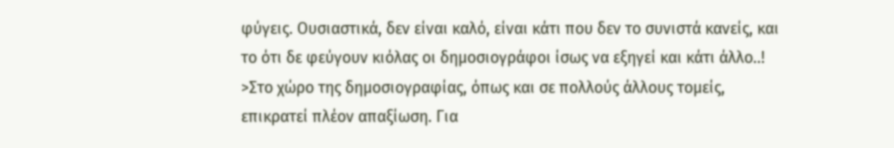φύγεις. Ουσιαστικά, δεν είναι καλό, είναι κάτι που δεν το συνιστά κανείς, και το ότι δε φεύγουν κιόλας οι δημοσιογράφοι ίσως να εξηγεί και κάτι άλλο..!
>Στο χώρο της δημοσιογραφίας, όπως και σε πολλούς άλλους τομείς, επικρατεί πλέον απαξίωση. Για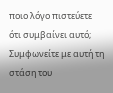ποιο λόγο πιστεύετε ότι συμβαίνει αυτό; Συμφωνείτε με αυτή τη στάση του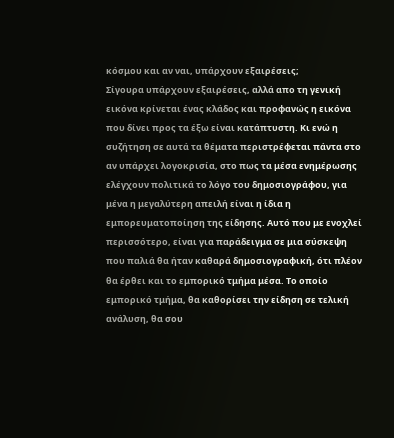κόσμου και αν ναι, υπάρχουν εξαιρέσεις;
Σίγουρα υπάρχουν εξαιρέσεις, αλλά απο τη γενική εικόνα κρίνεται ένας κλάδος και προφανώς η εικόνα που δίνει προς τα έξω είναι κατάπτυστη. Κι ενώ η συζήτηση σε αυτά τα θέματα περιστρέφεται πάντα στο αν υπάρχει λογοκρισία, στο πως τα μέσα ενημέρωσης ελέγχουν πολιτικά το λόγο του δημοσιογράφου, για μένα η μεγαλύτερη απειλή είναι η ίδια η εμπορευματοποίηση της είδησης. Αυτό που με ενοχλεί περισσότερο, είναι για παράδειγμα σε μια σύσκεψη που παλιά θα ήταν καθαρά δημοσιογραφική, ότι πλέον θα έρθει και το εμπορικό τμήμα μέσα. Το οποίο εμπορικό τμήμα, θα καθορίσει την είδηση σε τελική ανάλυση, θα σου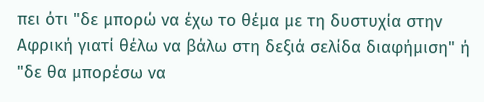πει ότι "δε μπορώ να έχω το θέμα με τη δυστυχία στην Αφρική γιατί θέλω να βάλω στη δεξιά σελίδα διαφήμιση" ή "δε θα μπορέσω να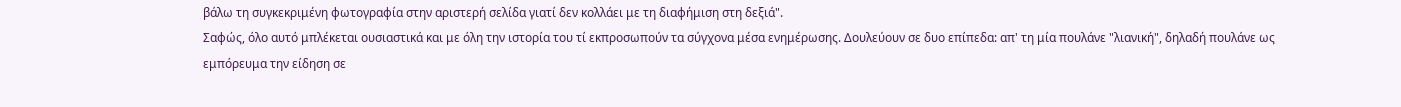βάλω τη συγκεκριμένη φωτογραφία στην αριστερή σελίδα γιατί δεν κολλάει με τη διαφήμιση στη δεξιά".
Σαφώς, όλο αυτό μπλέκεται ουσιαστικά και με όλη την ιστορία του τί εκπροσωπούν τα σύγχονα μέσα ενημέρωσης. Δουλεύουν σε δυο επίπεδα: απ' τη μία πουλάνε "λιανική", δηλαδή πουλάνε ως εμπόρευμα την είδηση σε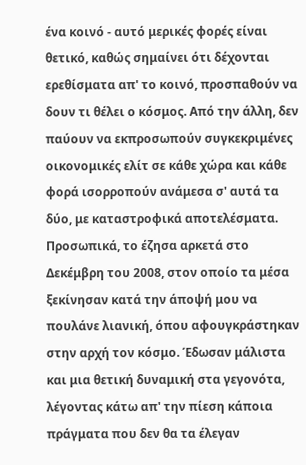ένα κοινό - αυτό μερικές φορές είναι θετικό, καθώς σημαίνει ότι δέχονται ερεθίσματα απ' το κοινό, προσπαθούν να δουν τι θέλει ο κόσμος. Από την άλλη, δεν παύουν να εκπροσωπούν συγκεκριμένες οικονομικές ελίτ σε κάθε χώρα και κάθε φορά ισορροπούν ανάμεσα σ' αυτά τα δύο, με καταστροφικά αποτελέσματα.
Προσωπικά, το έζησα αρκετά στο Δεκέμβρη του 2008, στον οποίο τα μέσα ξεκίνησαν κατά την άποψή μου να πουλάνε λιανική, όπου αφουγκράστηκαν στην αρχή τον κόσμο. Έδωσαν μάλιστα και μια θετική δυναμική στα γεγονότα, λέγοντας κάτω απ' την πίεση κάποια πράγματα που δεν θα τα έλεγαν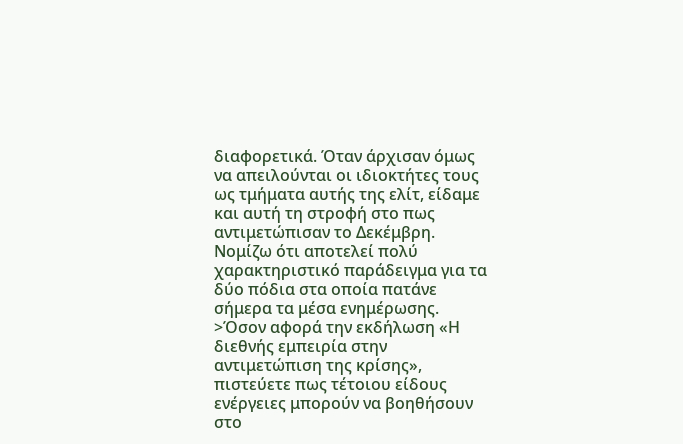διαφορετικά. Όταν άρχισαν όμως να απειλούνται οι ιδιοκτήτες τους ως τμήματα αυτής της ελίτ, είδαμε και αυτή τη στροφή στο πως αντιμετώπισαν το Δεκέμβρη. Νομίζω ότι αποτελεί πολύ χαρακτηριστικό παράδειγμα για τα δύο πόδια στα οποία πατάνε σήμερα τα μέσα ενημέρωσης.
>Όσον αφορά την εκδήλωση «Η διεθνής εμπειρία στην αντιμετώπιση της κρίσης», πιστεύετε πως τέτοιου είδους ενέργειες μπορούν να βοηθήσουν στο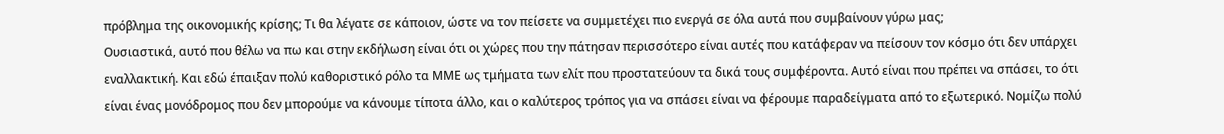πρόβλημα της οικονομικής κρίσης; Τι θα λέγατε σε κάποιον, ώστε να τον πείσετε να συμμετέχει πιο ενεργά σε όλα αυτά που συμβαίνουν γύρω μας;
Ουσιαστικά, αυτό που θέλω να πω και στην εκδήλωση είναι ότι οι χώρες που την πάτησαν περισσότερο είναι αυτές που κατάφεραν να πείσουν τον κόσμο ότι δεν υπάρχει εναλλακτική. Και εδώ έπαιξαν πολύ καθοριστικό ρόλο τα ΜΜΕ ως τμήματα των ελίτ που προστατεύουν τα δικά τους συμφέροντα. Αυτό είναι που πρέπει να σπάσει, το ότι είναι ένας μονόδρομος που δεν μπορούμε να κάνουμε τίποτα άλλο, και ο καλύτερος τρόπος για να σπάσει είναι να φέρουμε παραδείγματα από το εξωτερικό. Νομίζω πολύ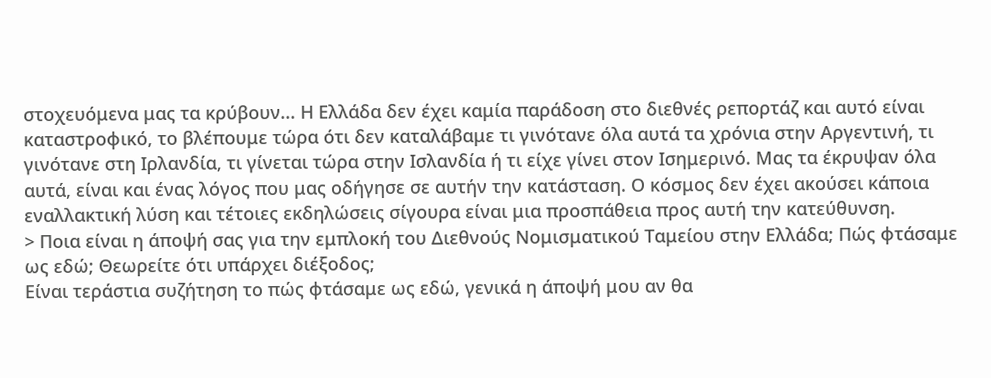στοχευόμενα μας τα κρύβουν... Η Ελλάδα δεν έχει καμία παράδοση στο διεθνές ρεπορτάζ και αυτό είναι καταστροφικό, το βλέπουμε τώρα ότι δεν καταλάβαμε τι γινότανε όλα αυτά τα χρόνια στην Αργεντινή, τι γινότανε στη Ιρλανδία, τι γίνεται τώρα στην Ισλανδία ή τι είχε γίνει στον Ισημερινό. Μας τα έκρυψαν όλα αυτά, είναι και ένας λόγος που μας οδήγησε σε αυτήν την κατάσταση. Ο κόσμος δεν έχει ακούσει κάποια εναλλακτική λύση και τέτοιες εκδηλώσεις σίγουρα είναι μια προσπάθεια προς αυτή την κατεύθυνση.
> Ποια είναι η άποψή σας για την εμπλοκή του Διεθνούς Νομισματικού Ταμείου στην Ελλάδα; Πώς φτάσαμε ως εδώ; Θεωρείτε ότι υπάρχει διέξοδος;
Είναι τεράστια συζήτηση το πώς φτάσαμε ως εδώ, γενικά η άποψή μου αν θα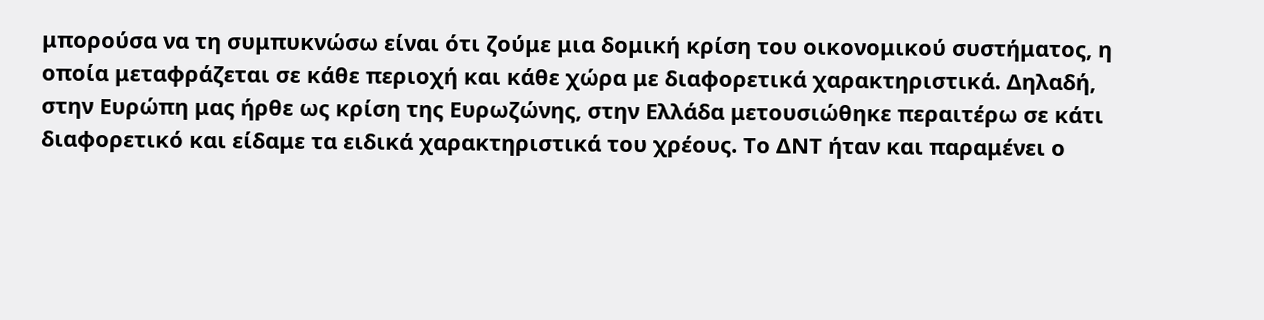μπορούσα να τη συμπυκνώσω είναι ότι ζούμε μια δομική κρίση του οικονομικού συστήματος, η οποία μεταφράζεται σε κάθε περιοχή και κάθε χώρα με διαφορετικά χαρακτηριστικά. Δηλαδή, στην Ευρώπη μας ήρθε ως κρίση της Ευρωζώνης, στην Ελλάδα μετουσιώθηκε περαιτέρω σε κάτι διαφορετικό και είδαμε τα ειδικά χαρακτηριστικά του χρέους. Το ΔΝΤ ήταν και παραμένει ο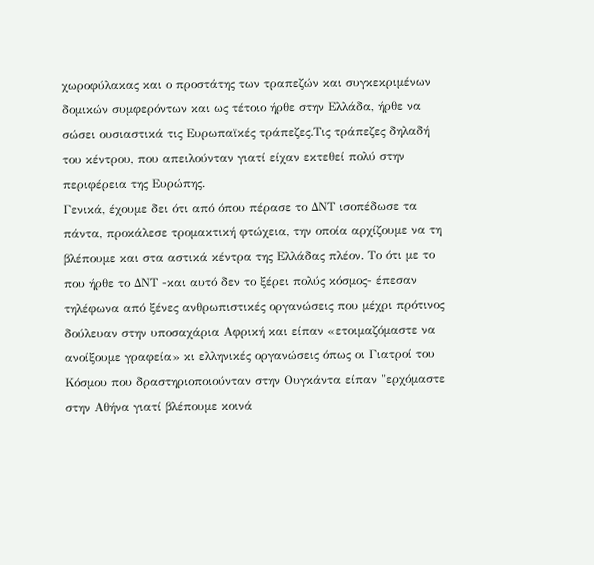χωροφύλακας και ο προστάτης των τραπεζών και συγκεκριμένων δομικών συμφερόντων και ως τέτοιο ήρθε στην Ελλάδα, ήρθε να σώσει ουσιαστικά τις Ευρωπαϊκές τράπεζες.Τις τράπεζες δηλαδή του κέντρου, που απειλούνταν γιατί είχαν εκτεθεί πολύ στην περιφέρεια της Ευρώπης.
Γενικά, έχουμε δει ότι από όπου πέρασε το ΔΝΤ ισοπέδωσε τα πάντα, προκάλεσε τρομακτική φτώχεια, την οποία αρχίζουμε να τη βλέπουμε και στα αστικά κέντρα της Ελλάδας πλέον. Το ότι με το που ήρθε το ΔΝΤ -και αυτό δεν το ξέρει πολύς κόσμος- έπεσαν τηλέφωνα από ξένες ανθρωπιστικές οργανώσεις που μέχρι πρότινος δούλευαν στην υποσαχάρια Αφρική και είπαν «ετοιμαζόμαστε να ανοίξουμε γραφεία» κι ελληνικές οργανώσεις όπως οι Γιατροί του Κόσμου που δραστηριοποιούνταν στην Ουγκάντα είπαν "ερχόμαστε στην Αθήνα γιατί βλέπουμε κοινά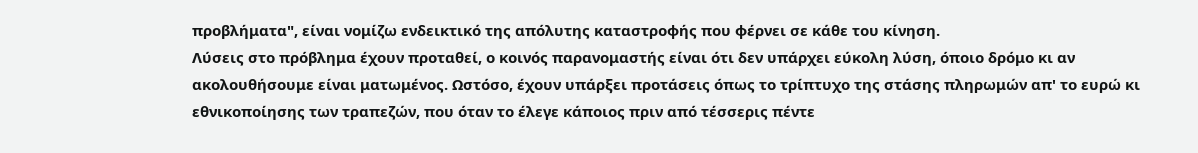προβλήματα", είναι νομίζω ενδεικτικό της απόλυτης καταστροφής που φέρνει σε κάθε του κίνηση.
Λύσεις στο πρόβλημα έχουν προταθεί, ο κοινός παρανομαστής είναι ότι δεν υπάρχει εύκολη λύση, όποιο δρόμο κι αν ακολουθήσουμε είναι ματωμένος. Ωστόσο, έχουν υπάρξει προτάσεις όπως το τρίπτυχο της στάσης πληρωμών απ' το ευρώ κι εθνικοποίησης των τραπεζών, που όταν το έλεγε κάποιος πριν από τέσσερις πέντε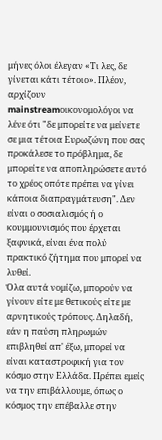μήνες όλοι έλεγαν «Τι λες, δε γίνεται κάτι τέτοιο». Πλέον, αρχίζουν mainstreamοικονομολόγοι να λένε ότι "δε μπορείτε να μείνετε σε μια τέτοια Ευρωζώνη που σας προκάλεσε το πρόβλημα, δε μπορείτε να αποπληρώσετε αυτό το χρέος οπότε πρέπει να γίνει κάποια διαπραγμάτευση". Δεν είναι ο σοσιαλισμός ή ο κουμμουνισμός που έρχεται ξαφνικά, είναι ένα πολύ πρακτικό ζήτημα που μπορεί να λυθεί.
Όλα αυτά νομίζω, μπορούν να γίνουν είτε με θετικούς είτε με αρνητικούς τρόπους. Δηλαδή, εάν η παύση πληρωμών επιβληθεί απ' έξω, μπορεί να είναι καταστροφική για τον κόσμο στην Ελλάδα. Πρέπει εμείς να την επιβάλλουμε, όπως ο κόσμος την επέβαλλε στην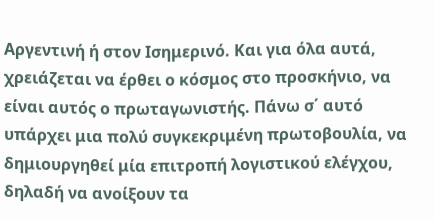Αργεντινή ή στον Ισημερινό. Και για όλα αυτά, χρειάζεται να έρθει ο κόσμος στο προσκήνιο, να είναι αυτός ο πρωταγωνιστής. Πάνω σ΄ αυτό υπάρχει μια πολύ συγκεκριμένη πρωτοβουλία, να δημιουργηθεί μία επιτροπή λογιστικού ελέγχου, δηλαδή να ανοίξουν τα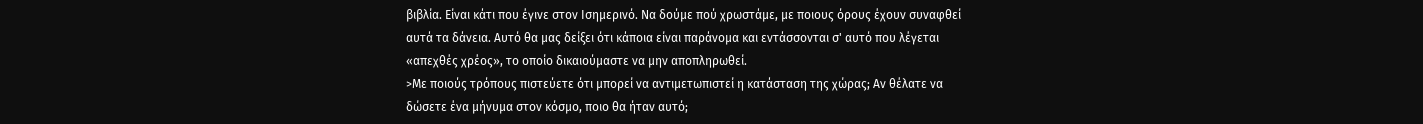βιβλία. Είναι κάτι που έγινε στον Ισημερινό. Να δούμε πού χρωστάμε, με ποιους όρους έχουν συναφθεί αυτά τα δάνεια. Αυτό θα μας δείξει ότι κάποια είναι παράνομα και εντάσσονται σ' αυτό που λέγεται «απεχθές χρέος», το οποίο δικαιούμαστε να μην αποπληρωθεί.
>Με ποιούς τρόπους πιστεύετε ότι μπορεί να αντιμετωπιστεί η κατάσταση της χώρας; Αν θέλατε να δώσετε ένα μήνυμα στον κόσμο, ποιο θα ήταν αυτό;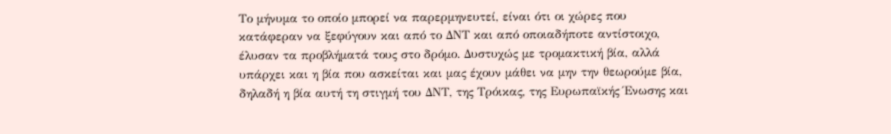Το μήνυμα το οποίο μπορεί να παρερμηνευτεί, είναι ότι οι χώρες που κατάφεραν να ξεφύγουν και από το ΔΝΤ και από οποιαδήποτε αντίστοιχο, έλυσαν τα προβλήματά τους στο δρόμο. Δυστυχώς με τρομακτική βία, αλλά υπάρχει και η βία που ασκείται και μας έχουν μάθει να μην την θεωρούμε βία, δηλαδή η βία αυτή τη στιγμή του ΔΝΤ, της Τρόικας, της Ευρωπαϊκής Ένωσης και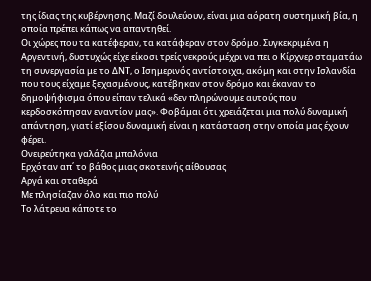της ίδιας της κυβέρνησης. Μαζί δουλεύουν, είναι μια αόρατη συστημική βία, η οποία πρέπει κάπως να απαντηθεί.
Οι χώρες που τα κατέφεραν, τα κατάφεραν στον δρόμο. Συγκεκριμένα η Αργεντινή, δυστυχώς είχε είκοσι τρείς νεκρούς μέχρι να πει ο Κίρχνερ σταματάω τη συνεργασία με το ΔΝΤ, ο Ισημερινός αντίστοιχα, ακόμη και στην Ισλανδία που τους είχαμε ξεχασμένους, κατέβηκαν στον δρόμο και έκαναν το δημοψήφισμα όπου είπαν τελικά «δεν πληρώνουμε αυτούς που κερδοσκόπησαν εναντίον μας». Φοβάμαι ότι χρειάζεται μια πολύ δυναμική απάντηση, γιατί εξίσου δυναμική είναι η κατάσταση στην οποία μας έχουν φέρει.
Ονειρεύτηκα γαλάζια μπαλόνια
Ερχόταν απ΄ το βάθος μιας σκοτεινής αίθουσας
Αργά και σταθερά
Με πλησίαζαν όλο και πιο πολύ
Το λάτρευα κάποτε το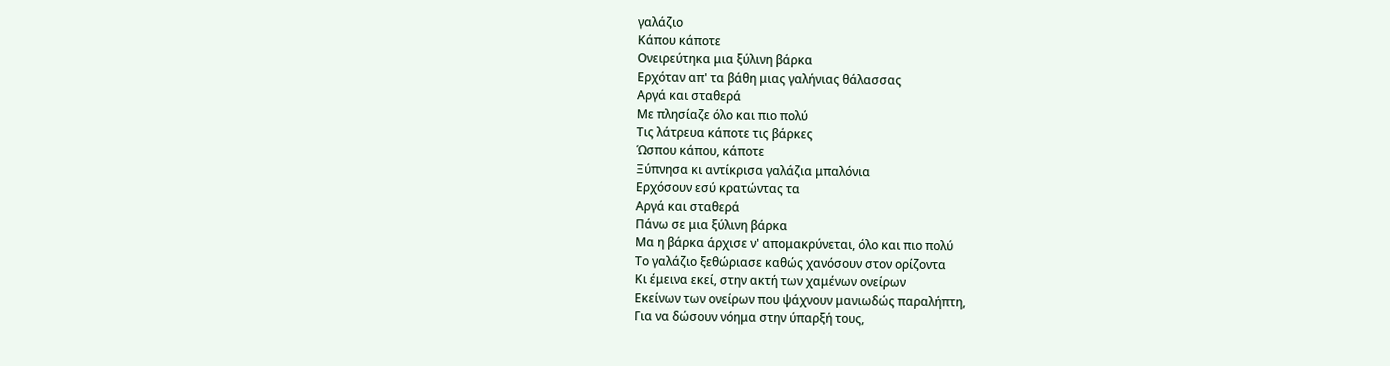γαλάζιο
Κάπου κάποτε
Ονειρεύτηκα μια ξύλινη βάρκα
Ερχόταν απ' τα βάθη μιας γαλήνιας θάλασσας
Αργά και σταθερά
Με πλησίαζε όλο και πιο πολύ
Τις λάτρευα κάποτε τις βάρκες
Ώσπου κάπου, κάποτε
Ξύπνησα κι αντίκρισα γαλάζια μπαλόνια
Ερχόσουν εσύ κρατώντας τα
Αργά και σταθερά
Πάνω σε μια ξύλινη βάρκα
Μα η βάρκα άρχισε ν' απομακρύνεται, όλο και πιο πολύ
Το γαλάζιο ξεθώριασε καθώς χανόσουν στον ορίζοντα
Κι έμεινα εκεί, στην ακτή των χαμένων ονείρων
Εκείνων των ονείρων που ψάχνουν μανιωδώς παραλήπτη,
Για να δώσουν νόημα στην ύπαρξή τους,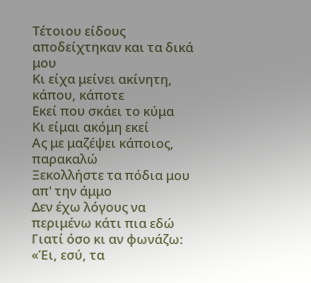Τέτοιου είδους αποδείχτηκαν και τα δικά μου
Κι είχα μείνει ακίνητη, κάπου, κάποτε
Εκεί που σκάει το κύμα
Κι είμαι ακόμη εκεί
Ας με μαζέψει κάποιος, παρακαλώ
Ξεκολλήστε τα πόδια μου απ' την άμμο
Δεν έχω λόγους να περιμένω κάτι πια εδώ
Γιατί όσο κι αν φωνάζω: «Έι, εσύ, τα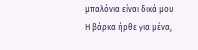μπαλόνια είναι δικά μου
Η βάρκα ήρθε για μένα,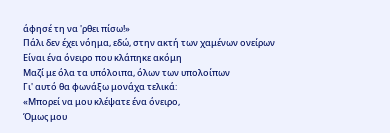άφησέ τη να 'ρθει πίσω!»
Πάλι δεν έχει νόημα, εδώ, στην ακτή των χαμένων ονείρων
Είναι ένα όνειρο που κλάπηκε ακόμη
Μαζί με όλα τα υπόλοιπα, όλων των υπολοίπων
Γι' αυτό θα φωνάξω μονάχα τελικά:
«Μπορεί να μου κλέψατε ένα όνειρο,
Όμως μου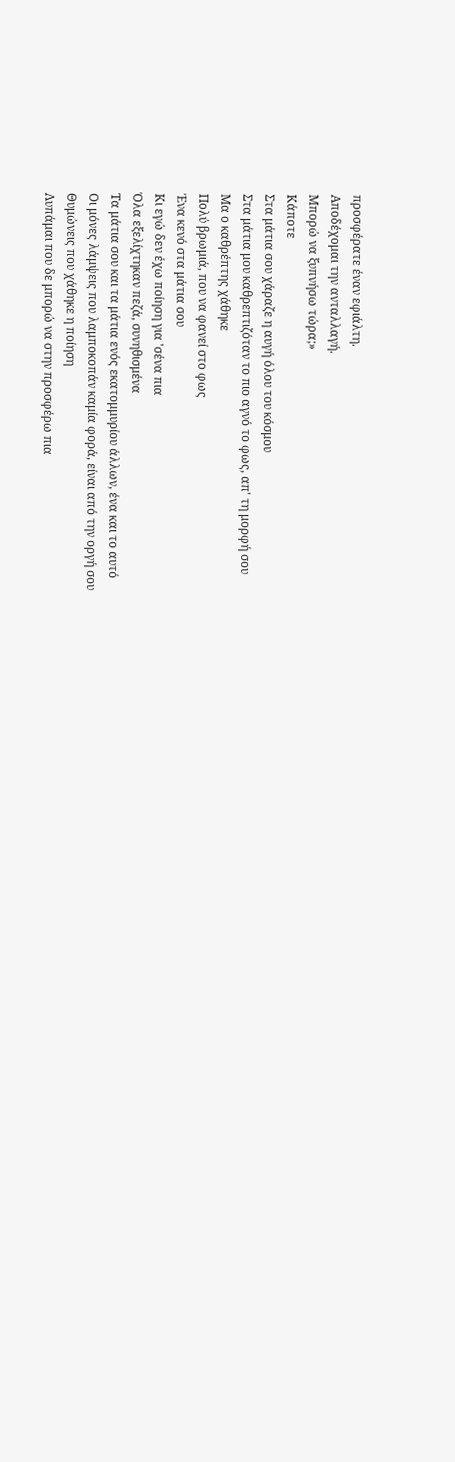προσφέρατε έναν εφιάλτη.
Αποδέχομαι την ανταλλαγή.
Μπορώ να ξυπνήσω τώρα;»
Κάποτε
Στα μάτια σου χάραζε η αυγή όλου του κόσμου
Στα μάτια μου καθρεπτιζόταν το πιο αγνό το φως, απ' τη μορφή σου
Μα ο καθρέπτης χάθηκε
Πολύ βρωμιά, που να φανεί στο φως
Ένα κενό στα μάτια σου
Κι εγώ δεν έχω ποίηση για 'σένα πια
Όλα εξελίχτηκαν πεζά, συνηθισμένα
Τα μάτια σου και τα μάτια ενός εκατομμυρίου άλλων, ένα και το αυτό
Οι μόνες λάμψεις που λαμποκοπάν καμία φορά, είναι από την οργή σου
Θυμώνεις που χάθηκε η ποίηση
Λυπάμαι που δε μπορώ να στην προσφέρω πια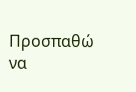Προσπαθώ να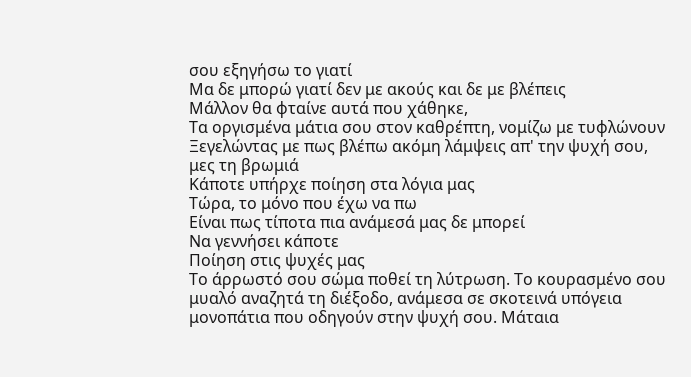σου εξηγήσω το γιατί
Μα δε μπορώ γιατί δεν με ακούς και δε με βλέπεις
Μάλλον θα φταίνε αυτά που χάθηκε,
Τα οργισμένα μάτια σου στον καθρέπτη, νομίζω με τυφλώνουν
Ξεγελώντας με πως βλέπω ακόμη λάμψεις απ' την ψυχή σου, μες τη βρωμιά
Κάποτε υπήρχε ποίηση στα λόγια μας
Τώρα, το μόνο που έχω να πω
Είναι πως τίποτα πια ανάμεσά μας δε μπορεί
Να γεννήσει κάποτε
Ποίηση στις ψυχές μας
Το άρρωστό σου σώμα ποθεί τη λύτρωση. Το κουρασμένο σου μυαλό αναζητά τη διέξοδο, ανάμεσα σε σκοτεινά υπόγεια μονοπάτια που οδηγούν στην ψυχή σου. Μάταια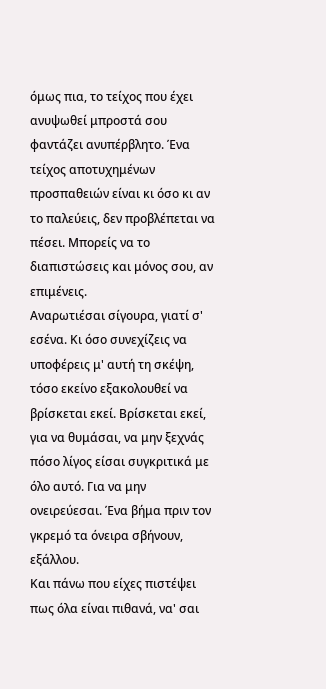όμως πια, το τείχος που έχει ανυψωθεί μπροστά σου φαντάζει ανυπέρβλητο. Ένα τείχος αποτυχημένων προσπαθειών είναι κι όσο κι αν το παλεύεις, δεν προβλέπεται να πέσει. Μπορείς να το διαπιστώσεις και μόνος σου, αν επιμένεις.
Αναρωτιέσαι σίγουρα, γιατί σ' εσένα. Κι όσο συνεχίζεις να υποφέρεις μ' αυτή τη σκέψη, τόσο εκείνο εξακολουθεί να βρίσκεται εκεί. Βρίσκεται εκεί, για να θυμάσαι, να μην ξεχνάς πόσο λίγος είσαι συγκριτικά με όλο αυτό. Για να μην ονειρεύεσαι. Ένα βήμα πριν τον γκρεμό τα όνειρα σβήνουν, εξάλλου.
Και πάνω που είχες πιστέψει πως όλα είναι πιθανά, να' σαι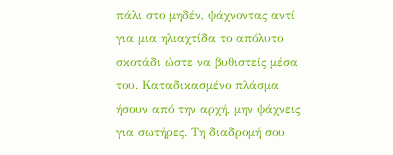πάλι στο μηδέν, ψάχνοντας αντί για μια ηλιαχτίδα το απόλυτο σκοτάδι ώστε να βυθιστείς μέσα του. Καταδικασμένο πλάσμα ήσουν από την αρχή, μην ψάχνεις για σωτήρες. Τη διαδρομή σου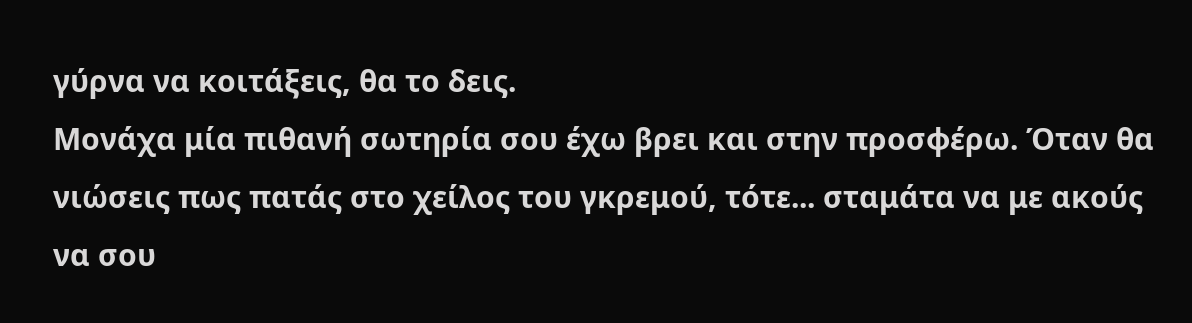γύρνα να κοιτάξεις, θα το δεις.
Μονάχα μία πιθανή σωτηρία σου έχω βρει και στην προσφέρω. Όταν θα νιώσεις πως πατάς στο χείλος του γκρεμού, τότε... σταμάτα να με ακούς να σου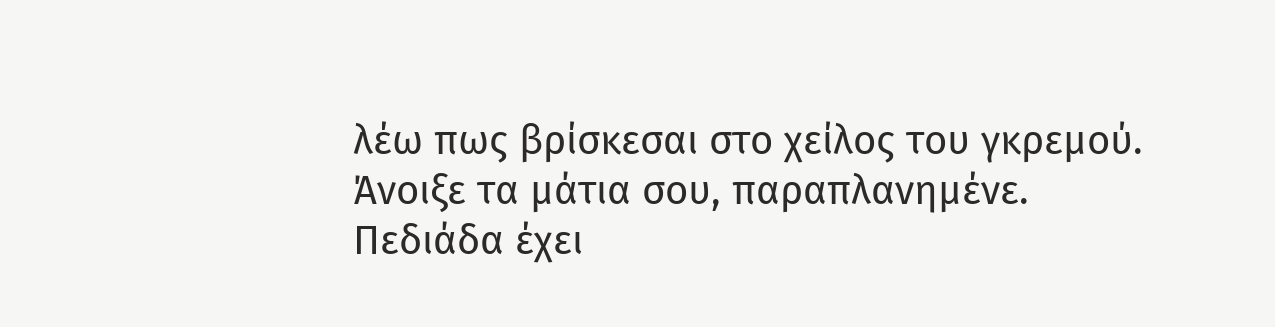λέω πως βρίσκεσαι στο χείλος του γκρεμού. Άνοιξε τα μάτια σου, παραπλανημένε. Πεδιάδα έχει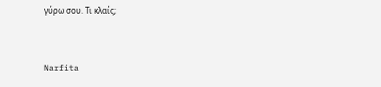γύρω σου. Τι κλαίς;


Narfita